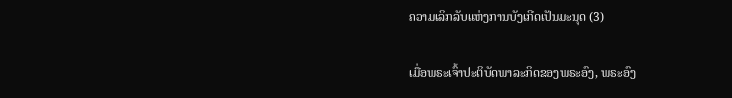ຄວາມເລິກລັບແຫ່ງການບັງເກີດເປັນມະນຸດ (3)

ເມື່ອພຣະເຈົ້າປະຕິບັດພາລະກິດຂອງພຣະອົງ, ພຣະອົງ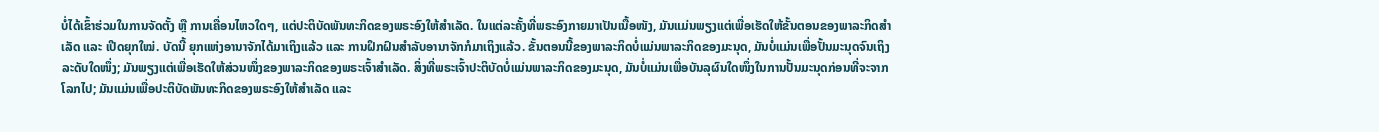ບໍ່ໄດ້ເຂົ້າຮ່ວມໃນການຈັດຕັ້ງ ຫຼື ການເຄື່ອນໄຫວໃດໆ, ແຕ່ປະຕິບັດພັນທະກິດຂອງພຣະອົງໃຫ້ສຳເລັດ. ໃນແຕ່ລະຄັ້ງທີ່ພຣະອົງກາຍມາເປັນເນື້ອໜັງ, ມັນແມ່ນພຽງແຕ່ເພື່ອເຮັດໃຫ້ຂັ້ນຕອນຂອງພາລະກິດສຳເລັດ ແລະ ເປີດຍຸກໃໝ່. ບັດນີ້ ຍຸກແຫ່ງອານາຈັກໄດ້ມາເຖິງແລ້ວ ແລະ ການຝຶກຝົນສຳລັບອານາຈັກກໍມາເຖິງແລ້ວ. ຂັ້ນຕອນນີ້ຂອງພາລະກິດບໍ່ແມ່ນພາລະກິດຂອງມະນຸດ, ມັນບໍ່ແມ່ນເພື່ອປັ້ນມະນຸດຈົນເຖິງລະດັບໃດໜຶ່ງ; ມັນພຽງແຕ່ເພື່ອເຮັດໃຫ້ສ່ວນໜຶ່ງຂອງພາລະກິດຂອງພຣະເຈົ້າສຳເລັດ. ສິ່ງທີ່ພຣະເຈົ້າປະຕິບັດບໍ່ແມ່ນພາລະກິດຂອງມະນຸດ, ມັນບໍ່ແມ່ນເພື່ອບັນລຸຜົນໃດໜຶ່ງໃນການປັ້ນມະນຸດກ່ອນທີ່ຈະຈາກໂລກໄປ; ມັນແມ່ນເພື່ອປະຕິບັດພັນທະກິດຂອງພຣະອົງໃຫ້ສຳເລັດ ແລະ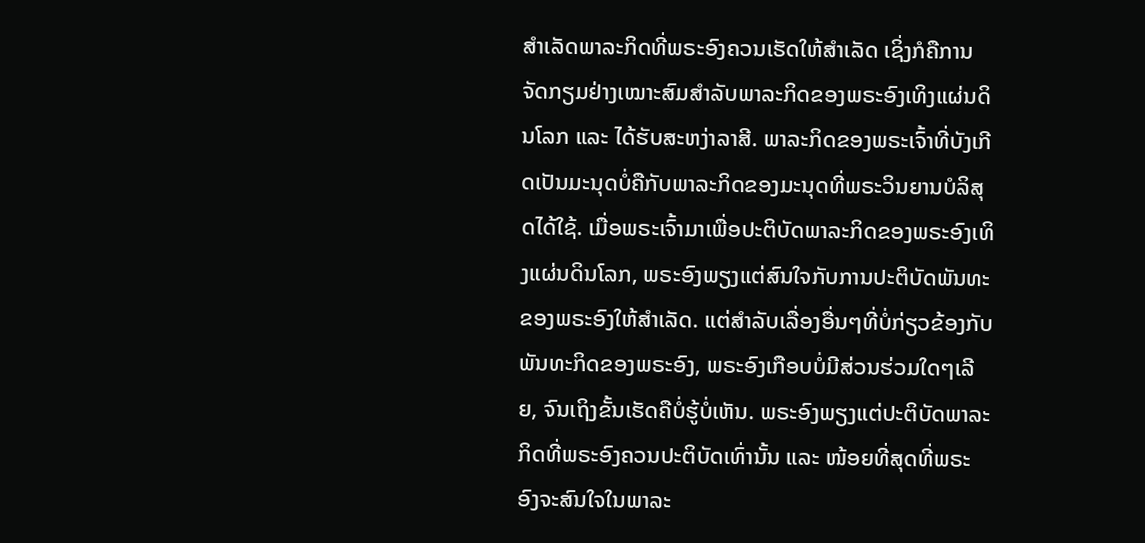ສຳເລັດພາລະກິດທີ່ພຣະອົງຄວນເຮັດໃຫ້ສຳເລັດ ເຊິ່ງກໍຄືການຈັດກຽມຢ່າງເໝາະສົມສຳລັບພາລະກິດຂອງພຣະອົງເທິງແຜ່ນດິນໂລກ ແລະ ໄດ້ຮັບສະຫງ່າລາສີ. ພາລະກິດຂອງພຣະເຈົ້າທີ່ບັງເກີດເປັນມະນຸດບໍ່ຄືກັບພາລະກິດຂອງມະນຸດທີ່ພຣະວິນຍານບໍລິສຸດໄດ້ໃຊ້. ເມື່ອພຣະເຈົ້າມາເພື່ອປະຕິບັດພາລະກິດຂອງພຣະອົງເທິງແຜ່ນດິນໂລກ, ພຣະອົງພຽງແຕ່ສົນໃຈກັບການປະຕິບັດພັນທະຂອງພຣະອົງໃຫ້ສຳເລັດ. ແຕ່ສຳລັບເລື່ອງອື່ນໆທີ່ບໍ່ກ່ຽວຂ້ອງກັບພັນທະກິດຂອງພຣະອົງ, ພຣະອົງເກືອບບໍ່ມີສ່ວນຮ່ວມໃດໆເລີຍ, ຈົນເຖິງຂັ້ນເຮັດຄືບໍ່ຮູ້ບໍ່ເຫັນ. ພຣະອົງພຽງແຕ່ປະຕິບັດພາລະກິດທີ່ພຣະອົງຄວນປະຕິບັດເທົ່ານັ້ນ ແລະ ໜ້ອຍທີ່ສຸດທີ່ພຣະອົງຈະສົນໃຈໃນພາລະ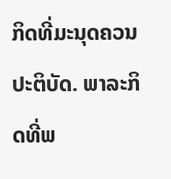ກິດທີ່ມະນຸດຄວນປະຕິບັດ. ພາລະກິດທີ່ພ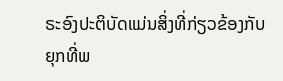ຣະອົງປະຕິບັດແມ່ນສິ່ງທີ່ກ່ຽວຂ້ອງກັບຍຸກທີ່ພ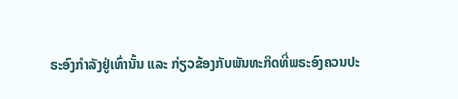ຣະອົງກຳລັງຢູ່ເທົ່ານັ້ນ ແລະ ກ່ຽວຂ້ອງກັບພັນທະກິດທີ່ພຣະອົງຄວນປະ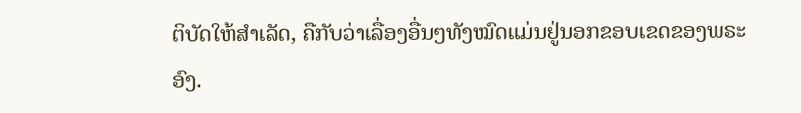ຕິບັດໃຫ້ສຳເລັດ, ຄືກັບວ່າເລື່ອງອື່ນໆທັງໝົດແມ່ນຢູ່ນອກຂອບເຂດຂອງພຣະອົງ.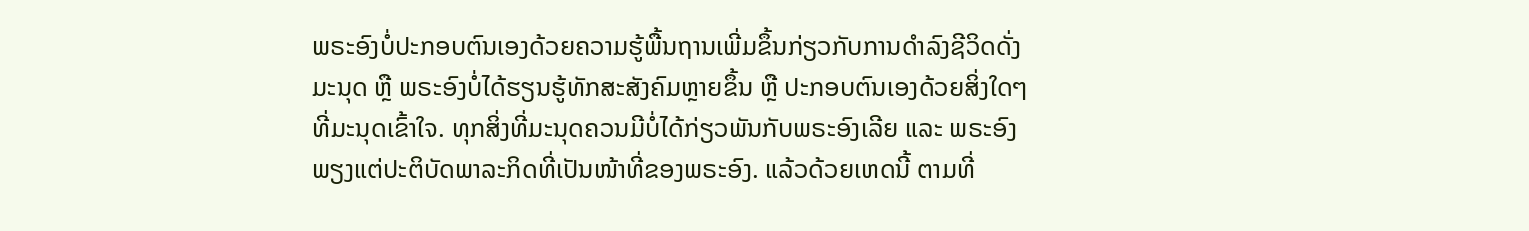ພຣະອົງບໍ່ປະກອບຕົນເອງດ້ວຍຄວາມຮູ້ພື້ນຖານເພີ່ມຂຶ້ນກ່ຽວກັບການດຳລົງຊີວິດດັ່ງມະນຸດ ຫຼື ພຣະອົງບໍ່ໄດ້ຮຽນຮູ້ທັກສະສັງຄົມຫຼາຍຂຶ້ນ ຫຼື ປະກອບຕົນເອງດ້ວຍສິ່ງໃດໆທີ່ມະນຸດເຂົ້າໃຈ. ທຸກສິ່ງທີ່ມະນຸດຄວນມີບໍ່ໄດ້ກ່ຽວພັນກັບພຣະອົງເລີຍ ແລະ ພຣະອົງພຽງແຕ່ປະຕິບັດພາລະກິດທີ່ເປັນໜ້າທີ່ຂອງພຣະອົງ. ແລ້ວດ້ວຍເຫດນີ້ ຕາມທີ່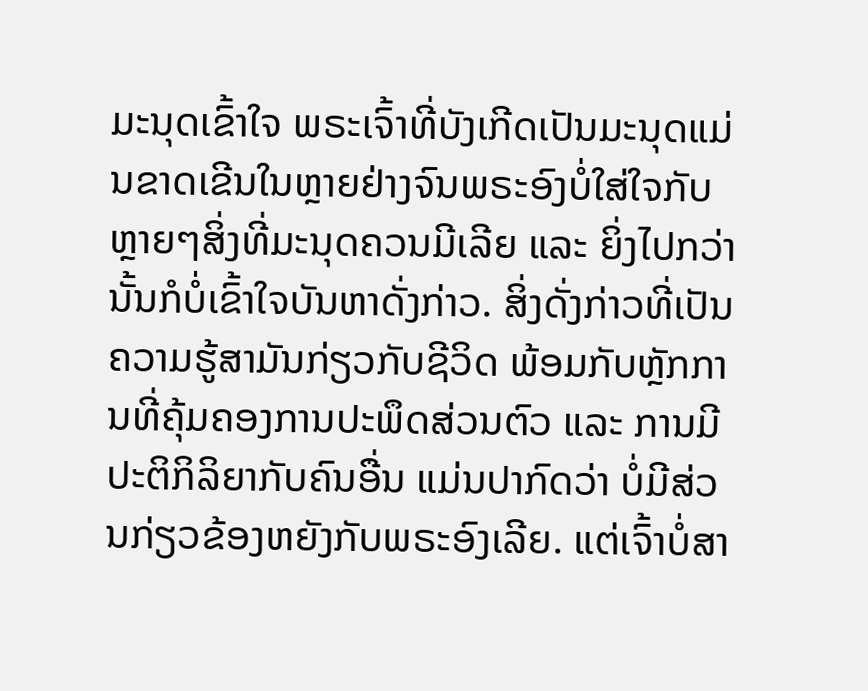ມະນຸດເຂົ້າໃຈ ພຣະເຈົ້າທີ່ບັງເກີດເປັນມະນຸດແມ່ນຂາດເຂີນໃນຫຼາຍຢ່າງຈົນພຣະອົງບໍ່ໃສ່ໃຈກັບຫຼາຍໆສິ່ງທີ່ມະນຸດຄວນມີເລີຍ ແລະ ຍິ່ງໄປກວ່ານັ້ນກໍບໍ່ເຂົ້າໃຈບັນຫາດັ່ງກ່າວ. ສິ່ງດັ່ງກ່າວທີ່ເປັນຄວາມຮູ້ສາມັນກ່ຽວກັບຊີວິດ ພ້ອມກັບຫຼັກການທີ່ຄຸ້ມຄອງການປະພຶດສ່ວນຕົວ ແລະ ການມີປະຕິກິລິຍາກັບຄົນອື່ນ ແມ່ນປາກົດວ່າ ບໍ່ມີສ່ວນກ່ຽວຂ້ອງຫຍັງກັບພຣະອົງເລີຍ. ແຕ່ເຈົ້າບໍ່ສາ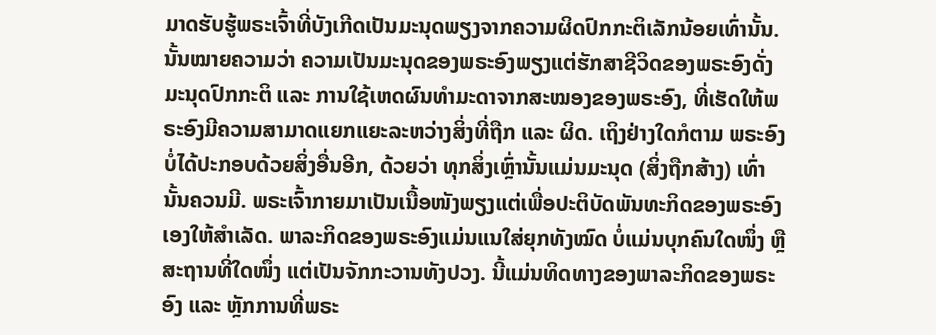ມາດຮັບຮູ້ພຣະເຈົ້າທີ່ບັງເກີດເປັນມະນຸດພຽງຈາກຄວາມຜິດປົກກະຕິເລັກນ້ອຍເທົ່ານັ້ນ. ນັ້ນໝາຍຄວາມວ່າ ຄວາມເປັນມະນຸດຂອງພຣະອົງພຽງແຕ່ຮັກສາຊີວິດຂອງພຣະອົງດັ່ງມະນຸດປົກກະຕິ ແລະ ການໃຊ້ເຫດຜົນທຳມະດາຈາກສະໝອງຂອງພຣະອົງ, ທີ່ເຮັດໃຫ້ພຣະອົງມີຄວາມສາມາດແຍກແຍະລະຫວ່າງສິ່ງທີ່ຖືກ ແລະ ຜິດ. ເຖິງຢ່າງໃດກໍຕາມ ພຣະອົງບໍ່ໄດ້ປະກອບດ້ວຍສິ່ງອື່ນອີກ, ດ້ວຍວ່າ ທຸກສິ່ງເຫຼົ່ານັ້ນແມ່ນມະນຸດ (ສິ່ງຖືກສ້າງ) ເທົ່ານັ້ນຄວນມີ. ພຣະເຈົ້າກາຍມາເປັນເນື້ອໜັງພຽງແຕ່ເພື່ອປະຕິບັດພັນທະກິດຂອງພຣະອົງເອງໃຫ້ສຳເລັດ. ພາລະກິດຂອງພຣະອົງແມ່ນແນໃສ່ຍຸກທັງໝົດ ບໍ່ແມ່ນບຸກຄົນໃດໜຶ່ງ ຫຼື ສະຖານທີ່ໃດໜຶ່ງ ແຕ່ເປັນຈັກກະວານທັງປວງ. ນີ້ແມ່ນທິດທາງຂອງພາລະກິດຂອງພຣະອົງ ແລະ ຫຼັກການທີ່ພຣະ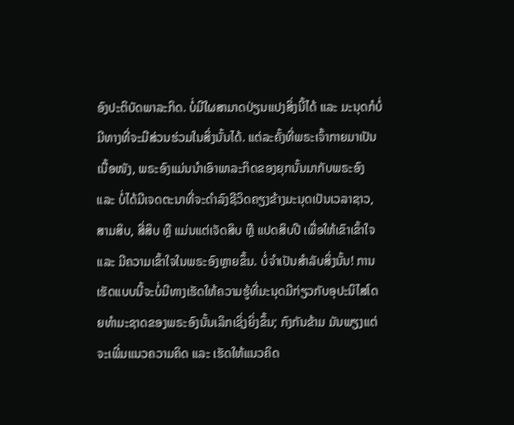ອົງປະຕິບັດພາລະກິດ. ບໍ່ມີໃຜສາມາດປ່ຽນແປງສິ່ງນີ້ໄດ້ ແລະ ມະນຸດກໍບໍ່ມີທາງທີ່ຈະມີສ່ວນຮ່ວມໃນສິ່ງນັ້ນໄດ້. ແຕ່ລະຄັ້ງທີ່ພຣະເຈົ້າກາຍມາເປັນເນື້ອໜັງ, ພຣະອົງແມ່ນນໍາເອົາພາລະກິດຂອງຍຸກນັ້ນມາກັບພຣະອົງ ແລະ ບໍ່ໄດ້ມີເຈດຕະນາທີ່ຈະດຳລົງຊີວິດຄຽງຂ້າງມະນຸດເປັນເວລາຊາວ, ສາມສິບ, ສີ່ສິບ ຫຼື ແມ່ນແຕ່ເຈັດສິບ ຫຼື ແປດສິບປີ ເພື່ອໃຫ້ເຂົາເຂົ້າໃຈ ແລະ ມີຄວາມເຂົ້າໃຈໃນພຣະອົງຫຼາຍຂຶ້ນ. ບໍ່ຈຳເປັນສຳລັບສິ່ງນັ້ນ! ການເຮັດແບບນີ້ຈະບໍ່ມີທາງເຮັດໃຫ້ຄວາມຮູ້ທີ່ມະນຸດມີກ່ຽວກັບອຸປະນິໄສໂດຍທຳມະຊາດຂອງພຣະອົງນັ້ນເລິກເຊິ່ງຍິ່ງຂຶ້ນ; ກົງກັນຂ້າມ ມັນພຽງແຕ່ຈະເພີ່ມແນວຄວາມຄິດ ແລະ ເຮັດໃຫ້ແນວຄິດ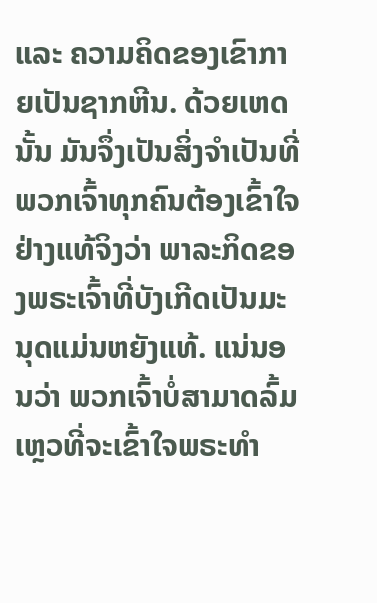ແລະ ຄວາມຄິດຂອງເຂົາກາຍເປັນຊາກຫີນ. ດ້ວຍເຫດນັ້ນ ມັນຈຶ່ງເປັນສິ່ງຈຳເປັນທີ່ພວກເຈົ້າທຸກຄົນຕ້ອງເຂົ້າໃຈຢ່າງແທ້ຈິງວ່າ ພາລະກິດຂອງພຣະເຈົ້າທີ່ບັງເກີດເປັນມະນຸດແມ່ນຫຍັງແທ້. ແນ່ນອນວ່າ ພວກເຈົ້າບໍ່ສາມາດລົ້ມເຫຼວທີ່ຈະເຂົ້າໃຈພຣະທຳ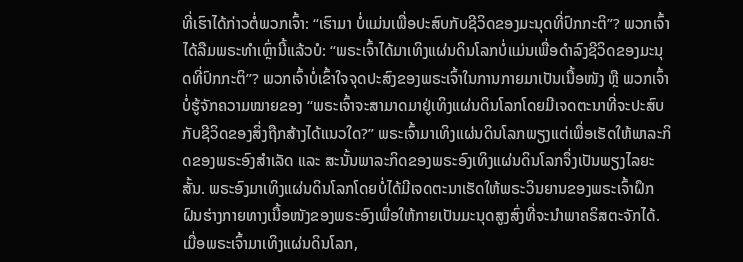ທີ່ເຮົາໄດ້ກ່າວຕໍ່ພວກເຈົ້າ: “ເຮົາມາ ບໍ່ແມ່ນເພື່ອປະສົບກັບຊີວິດຂອງມະນຸດທີ່ປົກກະຕິ”? ພວກເຈົ້າໄດ້ລືມພຣະທຳເຫຼົ່ານີ້ແລ້ວບໍ: “ພຣະເຈົ້າໄດ້ມາເທິງແຜ່ນດິນໂລກບໍ່ແມ່ນເພື່ອດຳລົງຊີວິດຂອງມະນຸດທີ່ປົກກະຕິ”? ພວກເຈົ້າບໍ່ເຂົ້າໃຈຈຸດປະສົງຂອງພຣະເຈົ້າໃນການກາຍມາເປັນເນື້ອໜັງ ຫຼື ພວກເຈົ້າບໍ່ຮູ້ຈັກຄວາມໝາຍຂອງ “ພຣະເຈົ້າຈະສາມາດມາຢູ່ເທິງແຜ່ນດິນໂລກໂດຍມີເຈດຕະນາທີ່ຈະປະສົບກັບຊີວິດຂອງສິ່ງຖືກສ້າງໄດ້ແນວໃດ?” ພຣະເຈົ້າມາເທິງແຜ່ນດິນໂລກພຽງແຕ່ເພື່ອເຮັດໃຫ້ພາລະກິດຂອງພຣະອົງສຳເລັດ ແລະ ສະນັ້ນພາລະກິດຂອງພຣະອົງເທິງແຜ່ນດິນໂລກຈຶ່ງເປັນພຽງໄລຍະສັ້ນ. ພຣະອົງມາເທິງແຜ່ນດິນໂລກໂດຍບໍ່ໄດ້ມີເຈດຕະນາເຮັດໃຫ້ພຣະວິນຍານຂອງພຣະເຈົ້າຝຶກຝົນຮ່າງກາຍທາງເນື້ອໜັງຂອງພຣະອົງເພື່ອໃຫ້ກາຍເປັນມະນຸດສູງສົ່ງທີ່ຈະນໍາພາຄຣິສຕະຈັກໄດ້. ເມື່ອພຣະເຈົ້າມາເທິງແຜ່ນດິນໂລກ,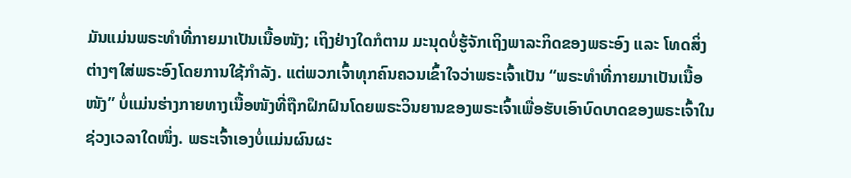ມັນແມ່ນພຣະທຳທີ່ກາຍມາເປັນເນື້ອໜັງ; ເຖິງຢ່າງໃດກໍຕາມ ມະນຸດບໍ່ຮູ້ຈັກເຖິງພາລະກິດຂອງພຣະອົງ ແລະ ໂທດສິ່ງຕ່າງໆໃສ່ພຣະອົງໂດຍການໃຊ້ກຳລັງ. ແຕ່ພວກເຈົ້າທຸກຄົນຄວນເຂົ້າໃຈວ່າພຣະເຈົ້າເປັນ “ພຣະທຳທີ່ກາຍມາເປັນເນື້ອໜັງ” ບໍ່ແມ່ນຮ່າງກາຍທາງເນື້ອໜັງທີ່ຖືກຝຶກຝົນໂດຍພຣະວິນຍານຂອງພຣະເຈົ້າເພື່ອຮັບເອົາບົດບາດຂອງພຣະເຈົ້າໃນຊ່ວງເວລາໃດໜຶ່ງ. ພຣະເຈົ້າເອງບໍ່ແມ່ນຜົນຜະ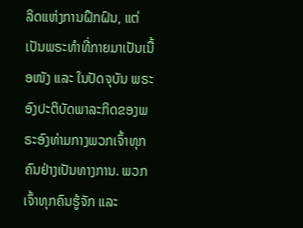ລິດແຫ່ງການຝຶກຝົນ, ແຕ່ເປັນພຣະທຳທີ່ກາຍມາເປັນເນື້ອໜັງ ແລະ ໃນປັດຈຸບັນ ພຣະອົງປະຕິບັດພາລະກິດຂອງພຣະອົງທ່າມກາງພວກເຈົ້າທຸກຄົນຢ່າງເປັນທາງການ. ພວກເຈົ້າທຸກຄົນຮູ້ຈັກ ແລະ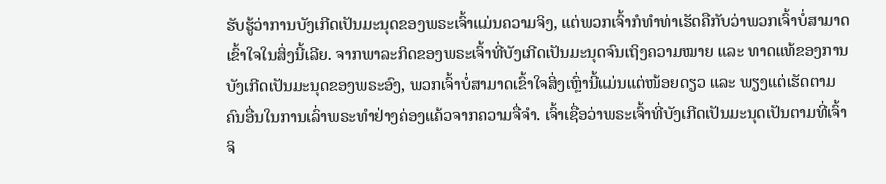ຮັບຮູ້ວ່າການບັງເກີດເປັນມະນຸດຂອງພຣະເຈົ້າແມ່ນຄວາມຈິງ, ແຕ່ພວກເຈົ້າກໍທຳທ່າເຮັດຄືກັບວ່າພວກເຈົ້າບໍ່ສາມາດເຂົ້າໃຈໃນສິ່ງນີ້ເລີຍ. ຈາກພາລະກິດຂອງພຣະເຈົ້າທີ່ບັງເກີດເປັນມະນຸດຈົນເຖິງຄວາມໝາຍ ແລະ ທາດແທ້ຂອງການບັງເກີດເປັນມະນຸດຂອງພຣະອົງ, ພວກເຈົ້າບໍ່ສາມາດເຂົ້າໃຈສິ່ງເຫຼົ່ານີ້ແມ່ນແຕ່ໜ້ອຍດຽວ ແລະ ພຽງແຕ່ເຮັດຕາມຄົນອື່ນໃນການເລົ່າພຣະທຳຢ່າງຄ່ອງແຄ້ວຈາກຄວາມຈື່ຈຳ. ເຈົ້າເຊື່ອວ່າພຣະເຈົ້າທີ່ບັງເກີດເປັນມະນຸດເປັນຕາມທີ່ເຈົ້າຈິ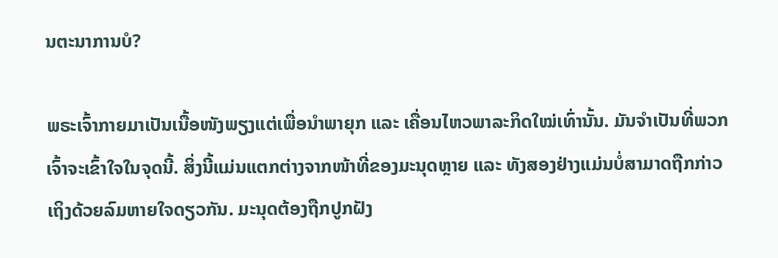ນຕະນາການບໍ?

ພຣະເຈົ້າກາຍມາເປັນເນື້ອໜັງພຽງແຕ່ເພື່ອນໍາພາຍຸກ ແລະ ເຄື່ອນໄຫວພາລະກິດໃໝ່ເທົ່ານັ້ນ. ມັນຈຳເປັນທີ່ພວກເຈົ້າຈະເຂົ້າໃຈໃນຈຸດນີ້. ສິ່ງນີ້ແມ່ນແຕກຕ່າງຈາກໜ້າທີ່ຂອງມະນຸດຫຼາຍ ແລະ ທັງສອງຢ່າງແມ່ນບໍ່ສາມາດຖືກກ່າວເຖິງດ້ວຍລົມຫາຍໃຈດຽວກັນ. ມະນຸດຕ້ອງຖືກປູກຝັງ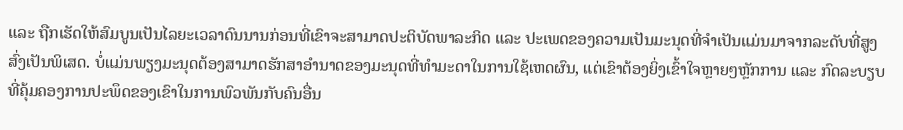ແລະ ຖືກເຮັດໃຫ້ສົມບູນເປັນໄລຍະເວລາດົນນານກ່ອນທີ່ເຂົາຈະສາມາດປະຕິບັດພາລະກິດ ແລະ ປະເພດຂອງຄວາມເປັນມະນຸດທີ່ຈຳເປັນແມ່ນມາຈາກລະດັບທີ່ສູງສົ່ງເປັນພິເສດ. ບໍ່ແມ່ນພຽງມະນຸດຕ້ອງສາມາດຮັກສາອຳນາດຂອງມະນຸດທີ່ທຳມະດາໃນການໃຊ້ເຫດຜົນ, ແຕ່ເຂົາຕ້ອງຍິ່ງເຂົ້າໃຈຫຼາຍໆຫຼັກການ ແລະ ກົດລະບຽບທີ່ຄຸ້ມຄອງການປະພຶດຂອງເຂົາໃນການພົວພັນກັບຄົນອື່ນ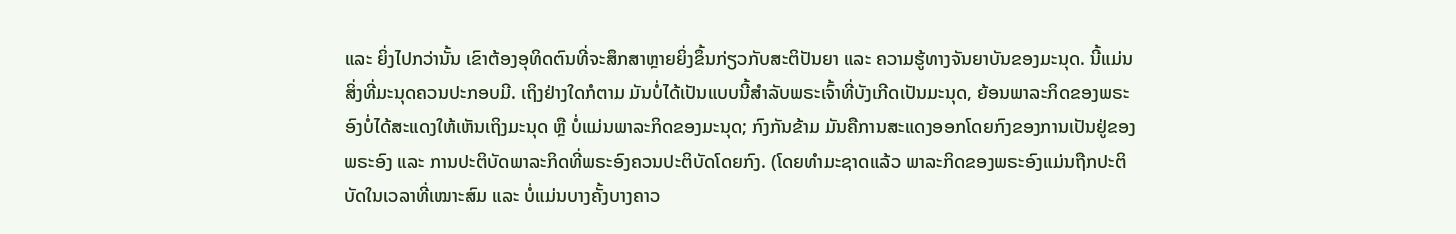ແລະ ຍິ່ງໄປກວ່ານັ້ນ ເຂົາຕ້ອງອຸທິດຕົນທີ່ຈະສຶກສາຫຼາຍຍິ່ງຂຶ້ນກ່ຽວກັບສະຕິປັນຍາ ແລະ ຄວາມຮູ້ທາງຈັນຍາບັນຂອງມະນຸດ. ນີ້ແມ່ນສິ່ງທີ່ມະນຸດຄວນປະກອບມີ. ເຖິງຢ່າງໃດກໍຕາມ ມັນບໍ່ໄດ້ເປັນແບບນີ້ສຳລັບພຣະເຈົ້າທີ່ບັງເກີດເປັນມະນຸດ, ຍ້ອນພາລະກິດຂອງພຣະອົງບໍ່ໄດ້ສະແດງໃຫ້ເຫັນເຖິງມະນຸດ ຫຼື ບໍ່ແມ່ນພາລະກິດຂອງມະນຸດ; ກົງກັນຂ້າມ ມັນຄືການສະແດງອອກໂດຍກົງຂອງການເປັນຢູ່ຂອງພຣະອົງ ແລະ ການປະຕິບັດພາລະກິດທີ່ພຣະອົງຄວນປະຕິບັດໂດຍກົງ. (ໂດຍທຳມະຊາດແລ້ວ ພາລະກິດຂອງພຣະອົງແມ່ນຖືກປະຕິບັດໃນເວລາທີ່ເໝາະສົມ ແລະ ບໍ່ແມ່ນບາງຄັ້ງບາງຄາວ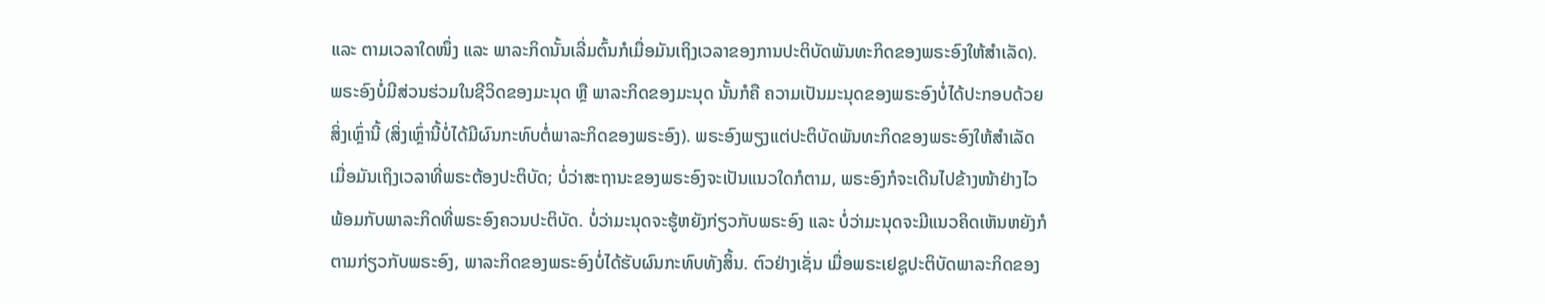ແລະ ຕາມເວລາໃດໜຶ່ງ ແລະ ພາລະກິດນັ້ນເລີ່ມຕົ້ນກໍເມື່ອມັນເຖິງເວລາຂອງການປະຕິບັດພັນທະກິດຂອງພຣະອົງໃຫ້ສຳເລັດ). ພຣະອົງບໍ່ມີສ່ວນຮ່ວມໃນຊີວິດຂອງມະນຸດ ຫຼື ພາລະກິດຂອງມະນຸດ ນັ້ນກໍຄື ຄວາມເປັນມະນຸດຂອງພຣະອົງບໍ່ໄດ້ປະກອບດ້ວຍສິ່ງເຫຼົ່ານີ້ (ສິ່ງເຫຼົ່ານີ້ບໍ່ໄດ້ມີຜົນກະທົບຕໍ່ພາລະກິດຂອງພຣະອົງ). ພຣະອົງພຽງແຕ່ປະຕິບັດພັນທະກິດຂອງພຣະອົງໃຫ້ສຳເລັດ ເມື່ອມັນເຖິງເວລາທີ່ພຣະຕ້ອງປະຕິບັດ; ບໍ່ວ່າສະຖານະຂອງພຣະອົງຈະເປັນແນວໃດກໍຕາມ, ພຣະອົງກໍຈະເດີນໄປຂ້າງໜ້າຢ່າງໄວພ້ອມກັບພາລະກິດທີ່ພຣະອົງຄວນປະຕິບັດ. ບໍ່ວ່າມະນຸດຈະຮູ້ຫຍັງກ່ຽວກັບພຣະອົງ ແລະ ບໍ່ວ່າມະນຸດຈະມີແນວຄິດເຫັນຫຍັງກໍຕາມກ່ຽວກັບພຣະອົງ, ພາລະກິດຂອງພຣະອົງບໍ່ໄດ້ຮັບຜົນກະທົບທັງສິ້ນ. ຕົວຢ່າງເຊັ່ນ ເມື່ອພຣະເຢຊູປະຕິບັດພາລະກິດຂອງ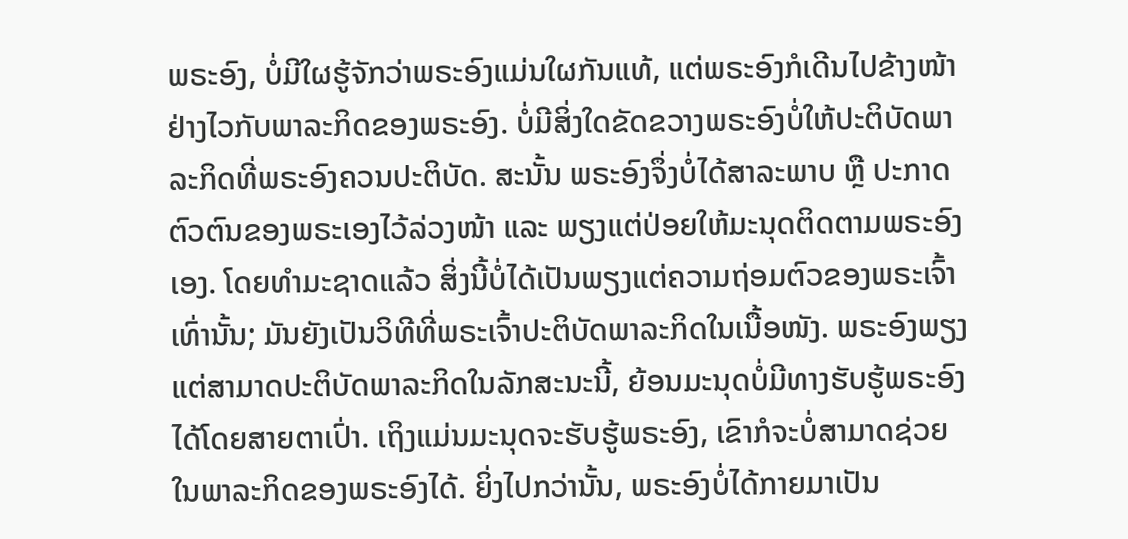ພຣະອົງ, ບໍ່ມີໃຜຮູ້ຈັກວ່າພຣະອົງແມ່ນໃຜກັນແທ້, ແຕ່ພຣະອົງກໍເດີນໄປຂ້າງໜ້າຢ່າງໄວກັບພາລະກິດຂອງພຣະອົງ. ບໍ່ມີສິ່ງໃດຂັດຂວາງພຣະອົງບໍ່ໃຫ້ປະຕິບັດພາລະກິດທີ່ພຣະອົງຄວນປະຕິບັດ. ສະນັ້ນ ພຣະອົງຈຶ່ງບໍ່ໄດ້ສາລະພາບ ຫຼື ປະກາດຕົວຕົນຂອງພຣະເອງໄວ້ລ່ວງໜ້າ ແລະ ພຽງແຕ່ປ່ອຍໃຫ້ມະນຸດຕິດຕາມພຣະອົງເອງ. ໂດຍທຳມະຊາດແລ້ວ ສິ່ງນີ້ບໍ່ໄດ້ເປັນພຽງແຕ່ຄວາມຖ່ອມຕົວຂອງພຣະເຈົ້າເທົ່ານັ້ນ; ມັນຍັງເປັນວິທີທີ່ພຣະເຈົ້າປະຕິບັດພາລະກິດໃນເນື້ອໜັງ. ພຣະອົງພຽງແຕ່ສາມາດປະຕິບັດພາລະກິດໃນລັກສະນະນີ້, ຍ້ອນມະນຸດບໍ່ມີທາງຮັບຮູ້ພຣະອົງໄດ້ໂດຍສາຍຕາເປົ່າ. ເຖິງແມ່ນມະນຸດຈະຮັບຮູ້ພຣະອົງ, ເຂົາກໍຈະບໍ່ສາມາດຊ່ວຍໃນພາລະກິດຂອງພຣະອົງໄດ້. ຍິ່ງໄປກວ່ານັ້ນ, ພຣະອົງບໍ່ໄດ້ກາຍມາເປັນ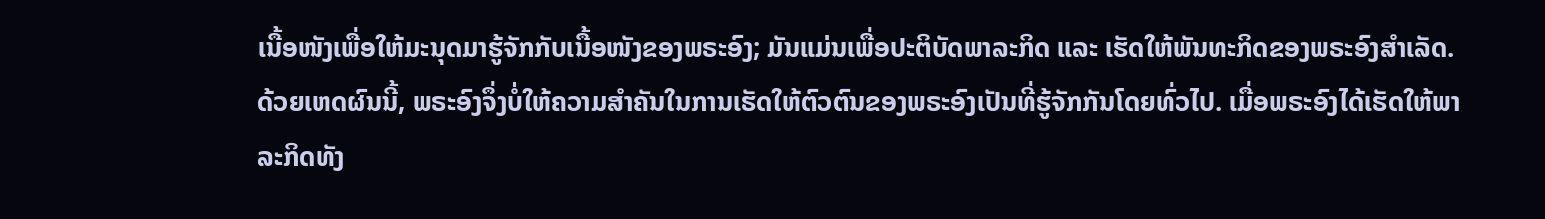ເນື້ອໜັງເພື່ອໃຫ້ມະນຸດມາຮູ້ຈັກກັບເນື້ອໜັງຂອງພຣະອົງ; ມັນແມ່ນເພື່ອປະຕິບັດພາລະກິດ ແລະ ເຮັດໃຫ້ພັນທະກິດຂອງພຣະອົງສຳເລັດ. ດ້ວຍເຫດຜົນນີ້, ພຣະອົງຈຶ່ງບໍ່ໃຫ້ຄວາມສຳຄັນໃນການເຮັດໃຫ້ຕົວຕົນຂອງພຣະອົງເປັນທີ່ຮູ້ຈັກກັນໂດຍທົ່ວໄປ. ເມື່ອພຣະອົງໄດ້ເຮັດໃຫ້ພາລະກິດທັງ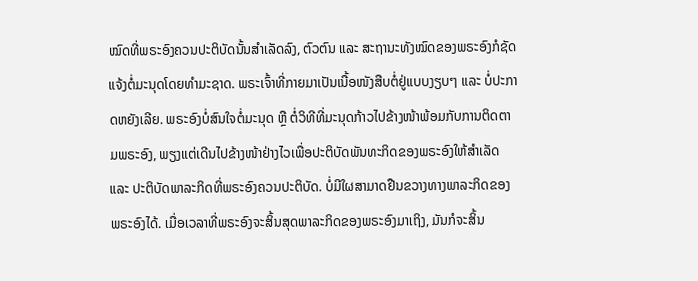ໝົດທີ່ພຣະອົງຄວນປະຕິບັດນັ້ນສຳເລັດລົງ, ຕົວຕົນ ແລະ ສະຖານະທັງໝົດຂອງພຣະອົງກໍຊັດແຈ້ງຕໍ່ມະນຸດໂດຍທຳມະຊາດ. ພຣະເຈົ້າທີ່ກາຍມາເປັນເນື້ອໜັງສືບຕໍ່ຢູ່ແບບງຽບໆ ແລະ ບໍ່ປະກາດຫຍັງເລີຍ. ພຣະອົງບໍ່ສົນໃຈຕໍ່ມະນຸດ ຫຼື ຕໍ່ວິທີທີ່ມະນຸດກ້າວໄປຂ້າງໜ້າພ້ອມກັບການຕິດຕາມພຣະອົງ, ພຽງແຕ່ເດີນໄປຂ້າງໜ້າຢ່າງໄວເພື່ອປະຕິບັດພັນທະກິດຂອງພຣະອົງໃຫ້ສຳເລັດ ແລະ ປະຕິບັດພາລະກິດທີ່ພຣະອົງຄວນປະຕິບັດ. ບໍ່ມີໃຜສາມາດຢືນຂວາງທາງພາລະກິດຂອງພຣະອົງໄດ້. ເມື່ອເວລາທີ່ພຣະອົງຈະສິ້ນສຸດພາລະກິດຂອງພຣະອົງມາເຖິງ, ມັນກໍຈະສິ້ນ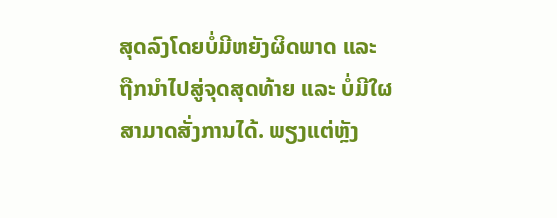ສຸດລົງໂດຍບໍ່ມີຫຍັງຜິດພາດ ແລະ ຖືກນໍາໄປສູ່ຈຸດສຸດທ້າຍ ແລະ ບໍ່ມີໃຜສາມາດສັ່ງການໄດ້. ພຽງແຕ່ຫຼັງ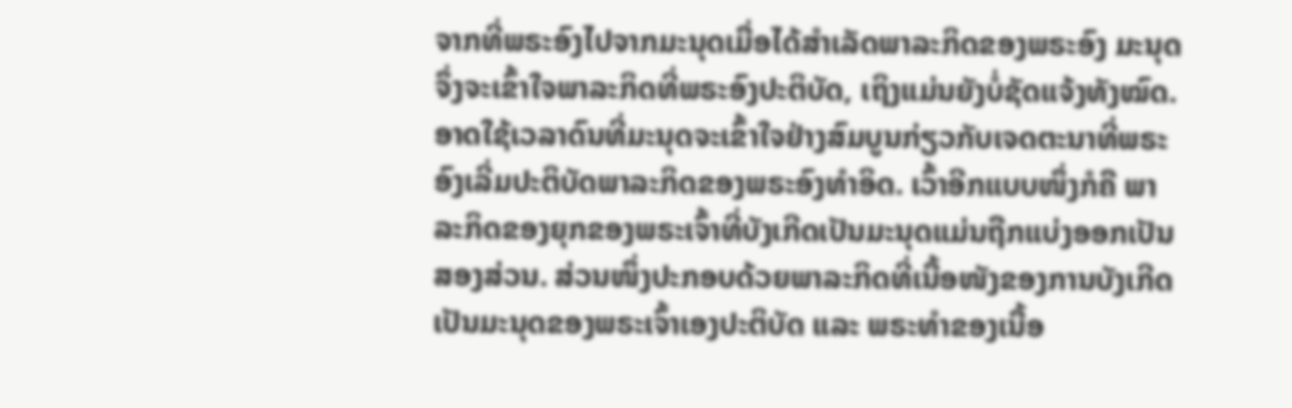ຈາກທີ່ພຣະອົງໄປຈາກມະນຸດເມື່ອໄດ້ສຳເລັດພາລະກິດຂອງພຣະອົງ ມະນຸດຈຶ່ງຈະເຂົ້າໃຈພາລະກິດທີ່ພຣະອົງປະຕິບັດ, ເຖິງແມ່ນຍັງບໍ່ຊັດແຈ້ງທັງໝົດ. ອາດໃຊ້ເວລາດົນທີ່ມະນຸດຈະເຂົ້າໃຈຢ່າງສົມບູນກ່ຽວກັບເຈດຕະນາທີ່ພຣະອົງເລີ່ມປະຕິບັດພາລະກິດຂອງພຣະອົງທໍາອິດ. ເວົ້າອີກແບບໜຶ່ງກໍຄື ພາລະກິດຂອງຍຸກຂອງພຣະເຈົ້າທີ່ບັງເກີດເປັນມະນຸດແມ່ນຖືກແບ່ງອອກເປັນສອງສ່ວນ. ສ່ວນໜຶ່ງປະກອບດ້ວຍພາລະກິດທີ່ເນື້ອໜັງຂອງການບັງເກີດເປັນມະນຸດຂອງພຣະເຈົ້າເອງປະຕິບັດ ແລະ ພຣະທຳຂອງເນື້ອ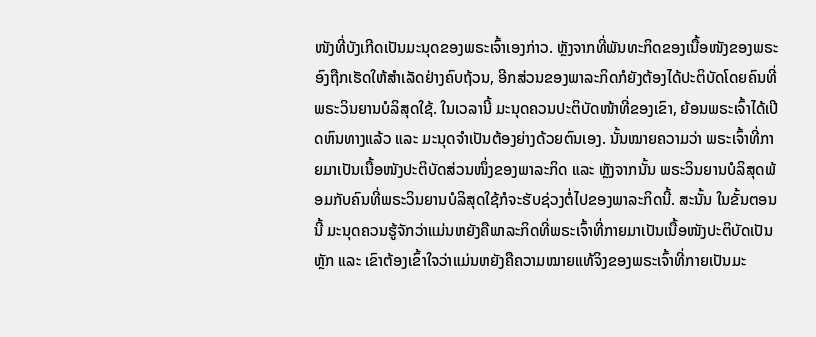ໜັງທີ່ບັງເກີດເປັນມະນຸດຂອງພຣະເຈົ້າເອງກ່າວ. ຫຼັງຈາກທີ່ພັນທະກິດຂອງເນື້ອໜັງຂອງພຣະອົງຖືກເຮັດໃຫ້ສຳເລັດຢ່າງຄົບຖ້ວນ, ອີກສ່ວນຂອງພາລະກິດກໍຍັງຕ້ອງໄດ້ປະຕິບັດໂດຍຄົນທີ່ພຣະວິນຍານບໍລິສຸດໃຊ້. ໃນເວລານີ້ ມະນຸດຄວນປະຕິບັດໜ້າທີ່ຂອງເຂົາ, ຍ້ອນພຣະເຈົ້າໄດ້ເປີດຫົນທາງແລ້ວ ແລະ ມະນຸດຈຳເປັນຕ້ອງຍ່າງດ້ວຍຕົນເອງ. ນັ້ນໝາຍຄວາມວ່າ ພຣະເຈົ້າທີ່ກາຍມາເປັນເນື້ອໜັງປະຕິບັດສ່ວນໜຶ່ງຂອງພາລະກິດ ແລະ ຫຼັງຈາກນັ້ນ ພຣະວິນຍານບໍລິສຸດພ້ອມກັບຄົນທີ່ພຣະວິນຍານບໍລິສຸດໃຊ້ກໍຈະຮັບຊ່ວງຕໍ່ໄປຂອງພາລະກິດນີ້. ສະນັ້ນ ໃນຂັ້ນຕອນນີ້ ມະນຸດຄວນຮູ້ຈັກວ່າແມ່ນຫຍັງຄືພາລະກິດທີ່ພຣະເຈົ້າທີ່ກາຍມາເປັນເນື້ອໜັງປະຕິບັດເປັນຫຼັກ ແລະ ເຂົາຕ້ອງເຂົ້າໃຈວ່າແມ່ນຫຍັງຄືຄວາມໝາຍແທ້ຈິງຂອງພຣະເຈົ້າທີ່ກາຍເປັນມະ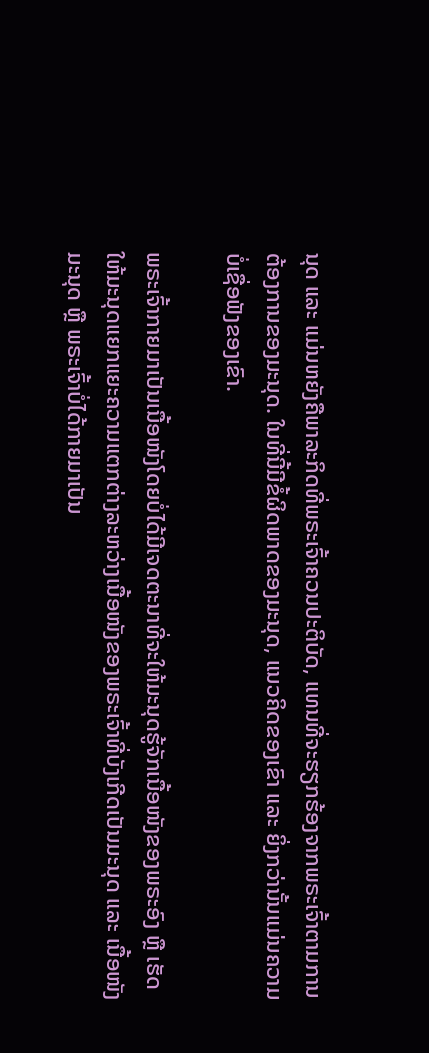ນຸດ ແລະ ແມ່ນຫຍັງຄືພາລະກິດທີ່ພຣະເຈົ້າຄວນປະຕິບັດ, ແທນທີ່ຈະຮຽກຮ້ອງຈາກພຣະເຈົ້າຕາມການຕ້ອງການຂອງມະນຸດ. ໃນທີ່ນີ້ມີຂໍ້ຜິດພາດຂອງມະນຸດ, ແນວຄິດຂອງເຂົາ ແລະ ຍິ່ງກວ່ານັ້ນແມ່ນຄວາມບໍ່ເຊື່ອຟັງຂອງເຂົາ.

ພຣະເຈົ້າກາຍມາເປັນເນື້ອໜັງໂດຍບໍ່ໄດ້ມີເຈດຕະນາທີ່ຈະໃຫ້ມະນຸດຮູ້ຈັກເນື້ອໜັງຂອງພຣະອົງ ຫຼື ເຮັດໃຫ້ມະນຸດແຍກແຍະຄວາມແຕກຕ່າງລະຫວ່າງເນື້ອໜັງຂອງພຣະເຈົ້າທີ່ບັງເກີດເປັນມະນຸດ ແລະ ເນື້ອໜັງມະນຸດ ຫຼື ພຣະເຈົ້າບໍ່ໄດ້ກາຍມາເປັນ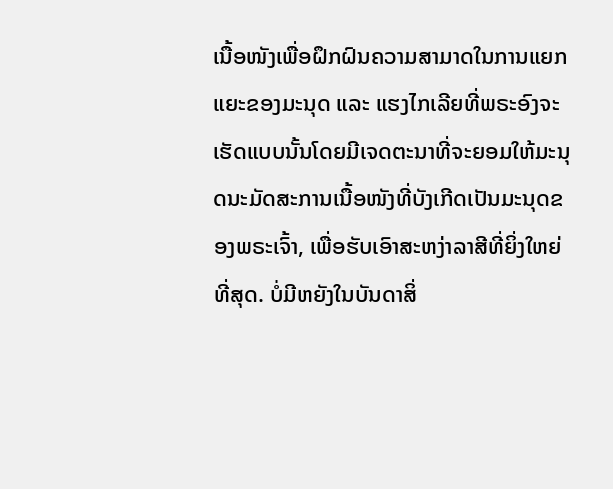ເນື້ອໜັງເພື່ອຝຶກຝົນຄວາມສາມາດໃນການແຍກແຍະຂອງມະນຸດ ແລະ ແຮງໄກເລີຍທີ່ພຣະອົງຈະເຮັດແບບນັ້ນໂດຍມີເຈດຕະນາທີ່ຈະຍອມໃຫ້ມະນຸດນະມັດສະການເນື້ອໜັງທີ່ບັງເກີດເປັນມະນຸດຂອງພຣະເຈົ້າ, ເພື່ອຮັບເອົາສະຫງ່າລາສີທີ່ຍິ່ງໃຫຍ່ທີ່ສຸດ. ບໍ່ມີຫຍັງໃນບັນດາສິ່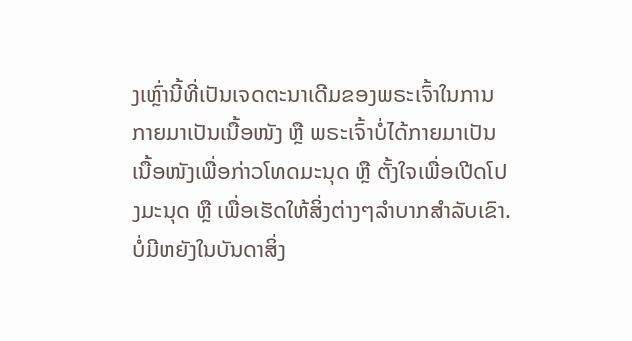ງເຫຼົ່ານີ້ທີ່ເປັນເຈດຕະນາເດີມຂອງພຣະເຈົ້າໃນການກາຍມາເປັນເນື້ອໜັງ ຫຼື ພຣະເຈົ້າບໍ່ໄດ້ກາຍມາເປັນເນື້ອໜັງເພື່ອກ່າວໂທດມະນຸດ ຫຼື ຕັ້ງໃຈເພື່ອເປີດໂປງມະນຸດ ຫຼື ເພື່ອເຮັດໃຫ້ສິ່ງຕ່າງໆລຳບາກສຳລັບເຂົາ. ບໍ່ມີຫຍັງໃນບັນດາສິ່ງ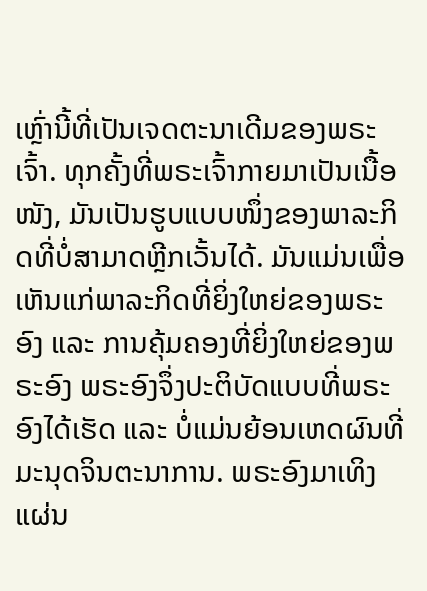ເຫຼົ່ານີ້ທີ່ເປັນເຈດຕະນາເດີມຂອງພຣະເຈົ້າ. ທຸກຄັ້ງທີ່ພຣະເຈົ້າກາຍມາເປັນເນື້ອໜັງ, ມັນເປັນຮູບແບບໜຶ່ງຂອງພາລະກິດທີ່ບໍ່ສາມາດຫຼີກເວັ້ນໄດ້. ມັນແມ່ນເພື່ອເຫັນແກ່ພາລະກິດທີ່ຍິ່ງໃຫຍ່ຂອງພຣະອົງ ແລະ ການຄຸ້ມຄອງທີ່ຍິ່ງໃຫຍ່ຂອງພຣະອົງ ພຣະອົງຈຶ່ງປະຕິບັດແບບທີ່ພຣະອົງໄດ້ເຮັດ ແລະ ບໍ່ແມ່ນຍ້ອນເຫດຜົນທີ່ມະນຸດຈິນຕະນາການ. ພຣະອົງມາເທິງແຜ່ນ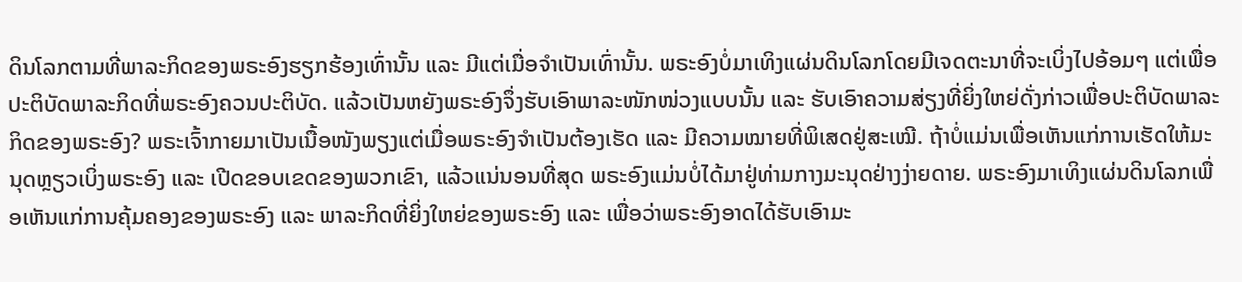ດິນໂລກຕາມທີ່ພາລະກິດຂອງພຣະອົງຮຽກຮ້ອງເທົ່ານັ້ນ ແລະ ມີແຕ່ເມື່ອຈຳເປັນເທົ່ານັ້ນ. ພຣະອົງບໍ່ມາເທິງແຜ່ນດິນໂລກໂດຍມີເຈດຕະນາທີ່ຈະເບິ່ງໄປອ້ອມໆ ແຕ່ເພື່ອປະຕິບັດພາລະກິດທີ່ພຣະອົງຄວນປະຕິບັດ. ແລ້ວເປັນຫຍັງພຣະອົງຈຶ່ງຮັບເອົາພາລະໜັກໜ່ວງແບບນັ້ນ ແລະ ຮັບເອົາຄວາມສ່ຽງທີ່ຍິ່ງໃຫຍ່ດັ່ງກ່າວເພື່ອປະຕິບັດພາລະກິດຂອງພຣະອົງ? ພຣະເຈົ້າກາຍມາເປັນເນື້ອໜັງພຽງແຕ່ເມື່ອພຣະອົງຈຳເປັນຕ້ອງເຮັດ ແລະ ມີຄວາມໝາຍທີ່ພິເສດຢູ່ສະເໝີ. ຖ້າບໍ່ແມ່ນເພື່ອເຫັນແກ່ການເຮັດໃຫ້ມະນຸດຫຼຽວເບິ່ງພຣະອົງ ແລະ ເປີດຂອບເຂດຂອງພວກເຂົາ, ແລ້ວແນ່ນອນທີ່ສຸດ ພຣະອົງແມ່ນບໍ່ໄດ້ມາຢູ່ທ່າມກາງມະນຸດຢ່າງງ່າຍດາຍ. ພຣະອົງມາເທິງແຜ່ນດິນໂລກເພື່ອເຫັນແກ່ການຄຸ້ມຄອງຂອງພຣະອົງ ແລະ ພາລະກິດທີ່ຍິ່ງໃຫຍ່ຂອງພຣະອົງ ແລະ ເພື່ອວ່າພຣະອົງອາດໄດ້ຮັບເອົາມະ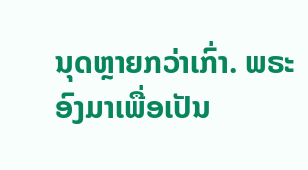ນຸດຫຼາຍກວ່າເກົ່າ. ພຣະອົງມາເພື່ອເປັນ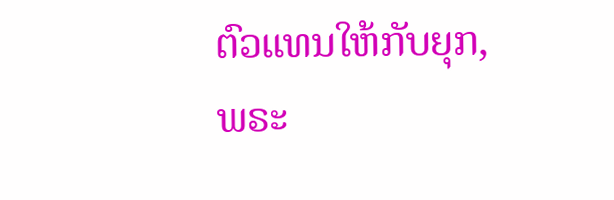ຕົວແທນໃຫ້ກັບຍຸກ, ພຣະ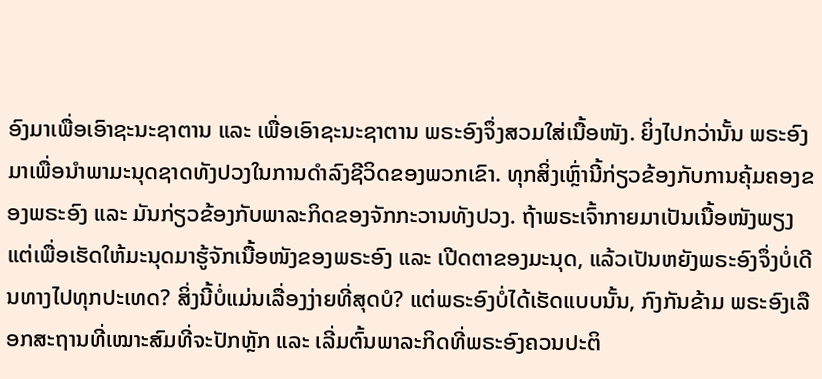ອົງມາເພື່ອເອົາຊະນະຊາຕານ ແລະ ເພື່ອເອົາຊະນະຊາຕານ ພຣະອົງຈຶ່ງສວມໃສ່ເນື້ອໜັງ. ຍິ່ງໄປກວ່ານັ້ນ ພຣະອົງມາເພື່ອນໍາພາມະນຸດຊາດທັງປວງໃນການດຳລົງຊີວິດຂອງພວກເຂົາ. ທຸກສິ່ງເຫຼົ່ານີ້ກ່ຽວຂ້ອງກັບການຄຸ້ມຄອງຂອງພຣະອົງ ແລະ ມັນກ່ຽວຂ້ອງກັບພາລະກິດຂອງຈັກກະວານທັງປວງ. ຖ້າພຣະເຈົ້າກາຍມາເປັນເນື້ອໜັງພຽງແຕ່ເພື່ອເຮັດໃຫ້ມະນຸດມາຮູ້ຈັກເນື້ອໜັງຂອງພຣະອົງ ແລະ ເປີດຕາຂອງມະນຸດ, ແລ້ວເປັນຫຍັງພຣະອົງຈຶ່ງບໍ່ເດີນທາງໄປທຸກປະເທດ? ສິ່ງນີ້ບໍ່ແມ່ນເລື່ອງງ່າຍທີ່ສຸດບໍ? ແຕ່ພຣະອົງບໍ່ໄດ້ເຮັດແບບນັ້ນ, ກົງກັນຂ້າມ ພຣະອົງເລືອກສະຖານທີ່ເໝາະສົມທີ່ຈະປັກຫຼັກ ແລະ ເລີ່ມຕົ້ນພາລະກິດທີ່ພຣະອົງຄວນປະຕິ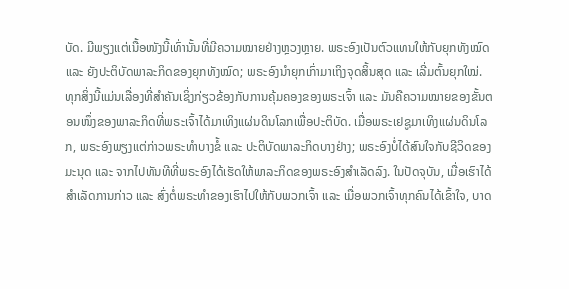ບັດ. ມີພຽງແຕ່ເນື້ອໜັງນີ້ເທົ່ານັ້ນທີ່ມີຄວາມໝາຍຢ່າງຫຼວງຫຼາຍ. ພຣະອົງເປັນຕົວແທນໃຫ້ກັບຍຸກທັງໝົດ ແລະ ຍັງປະຕິບັດພາລະກິດຂອງຍຸກທັງໝົດ; ພຣະອົງນໍາຍຸກເກົ່າມາເຖິງຈຸດສິ້ນສຸດ ແລະ ເລີ່ມຕົ້ນຍຸກໃໝ່. ທຸກສິ່ງນີ້ແມ່ນເລື່ອງທີ່ສຳຄັນເຊິ່ງກ່ຽວຂ້ອງກັບການຄຸ້ມຄອງຂອງພຣະເຈົ້າ ແລະ ມັນຄືຄວາມໝາຍຂອງຂັ້ນຕອນໜຶ່ງຂອງພາລະກິດທີ່ພຣະເຈົ້າໄດ້ມາເທິງແຜ່ນດິນໂລກເພື່ອປະຕິບັດ. ເມື່ອພຣະເຢຊູມາເທິງແຜ່ນດິນໂລກ, ພຣະອົງພຽງແຕ່ກ່າວພຣະທຳບາງຂໍ້ ແລະ ປະຕິບັດພາລະກິດບາງຢ່າງ; ພຣະອົງບໍ່ໄດ້ສົນໃຈກັບຊີວິດຂອງມະນຸດ ແລະ ຈາກໄປທັນທີທີ່ພຣະອົງໄດ້ເຮັດໃຫ້ພາລະກິດຂອງພຣະອົງສຳເລັດລົງ. ໃນປັດຈຸບັນ, ເມື່ອເຮົາໄດ້ສຳເລັດການກ່າວ ແລະ ສົ່ງຕໍ່ພຣະທຳຂອງເຮົາໄປໃຫ້ກັບພວກເຈົ້າ ແລະ ເມື່ອພວກເຈົ້າທຸກຄົນໄດ້ເຂົ້າໃຈ, ບາດ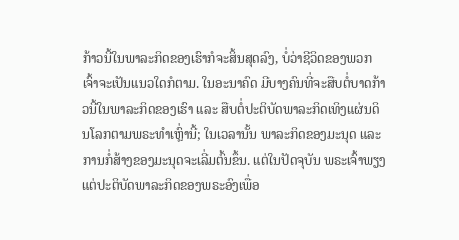ກ້າວນີ້ໃນພາລະກິດຂອງເຮົາກໍຈະສິ້ນສຸດລົງ, ບໍ່ວ່າຊີວິດຂອງພວກເຈົ້າຈະເປັນແນວໃດກໍຕາມ. ໃນອະນາຄົດ ມີບາງຄົນທີ່ຈະສືບຕໍ່ບາດກ້າວນີ້ໃນພາລະກິດຂອງເຮົາ ແລະ ສືບຕໍ່ປະຕິບັດພາລະກິດເທິງແຜ່ນດິນໂລກຕາມພຣະທຳເຫຼົ່ານີ້; ໃນເວລານັ້ນ ພາລະກິດຂອງມະນຸດ ແລະ ການກໍ່ສ້າງຂອງມະນຸດຈະເລີ່ມຕົ້ນຂຶ້ນ. ແຕ່ໃນປັດຈຸບັນ ພຣະເຈົ້າພຽງແຕ່ປະຕິບັດພາລະກິດຂອງພຣະອົງເພື່ອ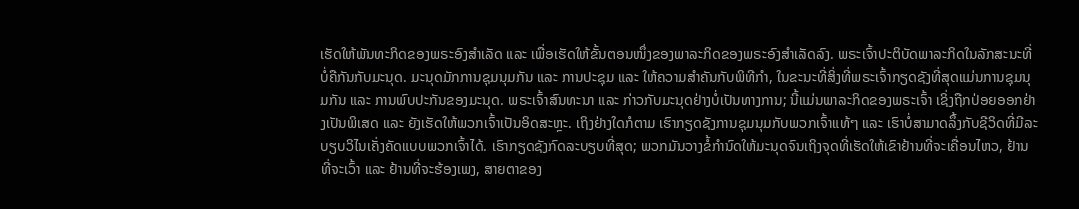ເຮັດໃຫ້ພັນທະກິດຂອງພຣະອົງສຳເລັດ ແລະ ເພື່ອເຮັດໃຫ້ຂັ້ນຕອນໜຶ່ງຂອງພາລະກິດຂອງພຣະອົງສຳເລັດລົງ. ພຣະເຈົ້າປະຕິບັດພາລະກິດໃນລັກສະນະທີ່ບໍ່ຄືກັນກັບມະນຸດ. ມະນຸດມັກການຊຸມນຸມກັນ ແລະ ການປະຊຸມ ແລະ ໃຫ້ຄວາມສຳຄັນກັບພິທີກຳ, ໃນຂະນະທີ່ສິ່ງທີ່ພຣະເຈົ້າກຽດຊັງທີ່ສຸດແມ່ນການຊຸມນຸມກັນ ແລະ ການພົບປະກັນຂອງມະນຸດ. ພຣະເຈົ້າສົນທະນາ ແລະ ກ່າວກັບມະນຸດຢ່າງບໍ່ເປັນທາງການ; ນີ້ແມ່ນພາລະກິດຂອງພຣະເຈົ້າ ເຊິ່ງຖືກປ່ອຍອອກຢ່າງເປັນພິເສດ ແລະ ຍັງເຮັດໃຫ້ພວກເຈົ້າເປັນອິດສະຫຼະ. ເຖິງຢ່າງໃດກໍຕາມ ເຮົາກຽດຊັງການຊຸມນຸມກັບພວກເຈົ້າແທ້ໆ ແລະ ເຮົາບໍ່ສາມາດລຶ້ງກັບຊີວິດທີ່ມີລະບຽບວິໄນເຄັ່ງຄັດແບບພວກເຈົ້າໄດ້. ເຮົາກຽດຊັງກົດລະບຽບທີ່ສຸດ; ພວກມັນວາງຂໍ້ກຳນົດໃຫ້ມະນຸດຈົນເຖິງຈຸດທີ່ເຮັດໃຫ້ເຂົາຢ້ານທີ່ຈະເຄື່ອນໄຫວ, ຢ້ານທີ່ຈະເວົ້າ ແລະ ຢ້ານທີ່ຈະຮ້ອງເພງ, ສາຍຕາຂອງ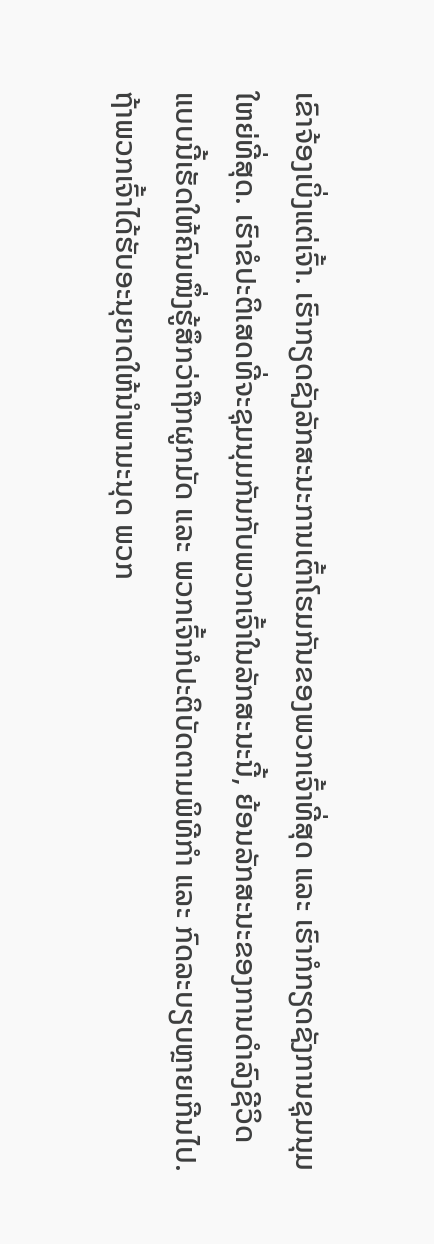ເຂົາຈ້ອງເບິ່ງແຕ່ເຈົ້າ. ເຮົາກຽດຊັງລັກສະນະການເຕົ້າໂຮມກັນຂອງພວກເຈົ້າທີ່ສຸດ ແລະ ເຮົາກໍກຽດຊັງການຊຸມນຸມໃຫຍ່ທີ່ສຸດ. ເຮົາຂໍປະຕິເສດທີ່ຈະຊຸມນຸມກັນກັບພວກເຈົ້າໃນລັກສະນະນີ້, ຍ້ອນລັກສະນະຂອງການດຳລົງຊີວິດແບບນີ້ເຮັດໃຫ້ຄົນໜຶ່ງຮູ້ສຶກວ່າຖືກຜູກມັດ ແລະ ພວກເຈົ້າກໍປະຕິບັດຕາມພິທີກຳ ແລະ ກົດລະບຽບຫຼາຍເກີນໄປ. ຖ້າພວກເຈົ້າໄດ້ຮັບອະນຸຍາດໃຫ້ນໍາພາມະນຸດ ພວກ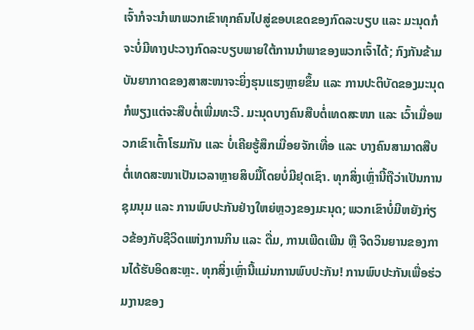ເຈົ້າກໍຈະນໍາພາພວກເຂົາທຸກຄົນໄປສູ່ຂອບເຂດຂອງກົດລະບຽບ ແລະ ມະນຸດກໍຈະບໍ່ມີທາງປະວາງກົດລະບຽບພາຍໃຕ້ການນໍາພາຂອງພວກເຈົ້າໄດ້; ກົງກັນຂ້າມ ບັນຍາກາດຂອງສາສະໜາຈະຍິ່ງຮຸນແຮງຫຼາຍຂຶ້ນ ແລະ ການປະຕິບັດຂອງມະນຸດກໍພຽງແຕ່ຈະສືບຕໍ່ເພີ່ມທະວີ. ມະນຸດບາງຄົນສືບຕໍ່ເທດສະໜາ ແລະ ເວົ້າເມື່ອພວກເຂົາເຕົ້າໂຮມກັນ ແລະ ບໍ່ເຄີຍຮູ້ສຶກເມື່ອຍຈັກເທື່ອ ແລະ ບາງຄົນສາມາດສືບຕໍ່ເທດສະໜາເປັນເວລາຫຼາຍສິບມື້ໂດຍບໍ່ມີຢຸດເຊົາ. ທຸກສິ່ງເຫຼົ່ານີ້ຖືວ່າເປັນການຊຸມນຸມ ແລະ ການພົບປະກັນຢ່າງໃຫຍ່ຫຼວງຂອງມະນຸດ; ພວກເຂົາບໍ່ມີຫຍັງກ່ຽວຂ້ອງກັບຊີວິດແຫ່ງການກິນ ແລະ ດື່ມ, ການເພີດເພີນ ຫຼື ຈິດວິນຍານຂອງການໄດ້ຮັບອິດສະຫຼະ. ທຸກສິ່ງເຫຼົ່ານີ້ແມ່ນການພົບປະກັນ! ການພົບປະກັນເພື່ອຮ່ວມງານຂອງ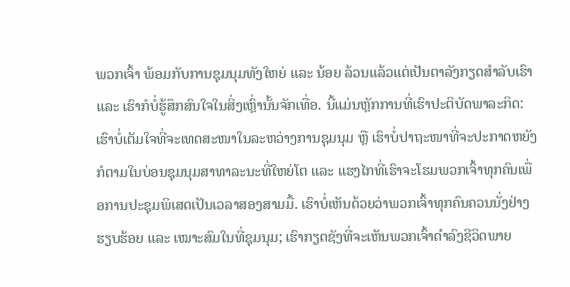ພວກເຈົ້າ ພ້ອມກັບການຊຸມນຸມທັງໃຫຍ່ ແລະ ນ້ອຍ ລ້ວນແລ້ວແຕ່ເປັນຕາລັງກຽດສຳລັບເຮົາ ແລະ ເຮົາກໍບໍ່ຮູ້ສຶກສົນໃຈໃນສິ່ງເຫຼົ່ານັ້ນຈັກເທື່ອ. ນີ້ແມ່ນຫຼັກການທີ່ເຮົາປະຕິບັດພາລະກິດ: ເຮົາບໍ່ເຕັມໃຈທີ່ຈະເທດສະໜາໃນລະຫວ່າງການຊຸມນຸມ ຫຼື ເຮົາບໍ່ປາຖະໜາທີ່ຈະປະກາດຫຍັງກໍຕາມໃນບ່ອນຊຸມນຸມສາທາລະນະທີ່ໃຫຍ່ໂຕ ແລະ ແຮງໄກທີ່ເຮົາຈະໂຮມພວກເຈົ້າທຸກຄົນເພື່ອການປະຊຸມພິເສດເປັນເວລາສອງສາມມື້. ເຮົາບໍ່ເຫັນດ້ວຍວ່າພວກເຈົ້າທຸກຄົນຄວນນັ່ງຢ່າງຮຽບຮ້ອຍ ແລະ ເໝາະສົມໃນທີ່ຊຸມນຸມ; ເຮົາກຽດຊັງທີ່ຈະເຫັນພວກເຈົ້າດຳລົງຊີວິດພາຍ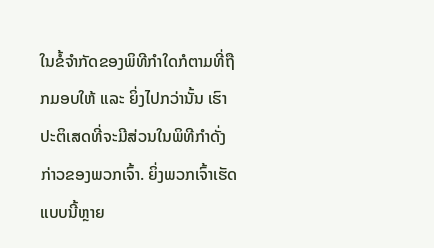ໃນຂໍ້ຈຳກັດຂອງພິທີກຳໃດກໍຕາມທີ່ຖືກມອບໃຫ້ ແລະ ຍິ່ງໄປກວ່ານັ້ນ ເຮົາປະຕິເສດທີ່ຈະມີສ່ວນໃນພິທີກຳດັ່ງກ່າວຂອງພວກເຈົ້າ. ຍິ່ງພວກເຈົ້າເຮັດແບບນີ້ຫຼາຍ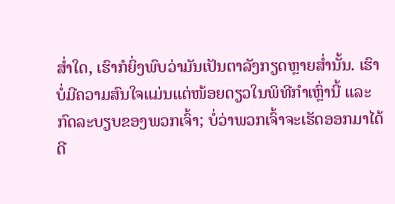ສໍ່າໃດ, ເຮົາກໍຍິ່ງພົບວ່າມັນເປັນຕາລັງກຽດຫຼາຍສໍ່ານັ້ນ. ເຮົາບໍ່ມີຄວາມສົນໃຈແມ່ນແຕ່ໜ້ອຍດຽວໃນພິທີກຳເຫຼົ່ານີ້ ແລະ ກົດລະບຽບຂອງພວກເຈົ້າ; ບໍ່ວ່າພວກເຈົ້າຈະເຮັດອອກມາໄດ້ດີ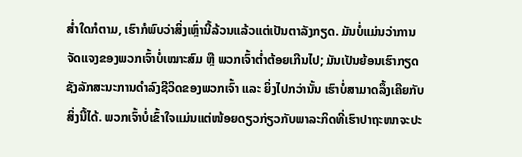ສໍ່າໃດກໍຕາມ, ເຮົາກໍພົບວ່າສິ່ງເຫຼົ່ານີ້ລ້ວນແລ້ວແຕ່ເປັນຕາລັງກຽດ. ມັນບໍ່ແມ່ນວ່າການຈັດແຈງຂອງພວກເຈົ້າບໍ່ເໝາະສົມ ຫຼື ພວກເຈົ້າຕໍ່າຕ້ອຍເກີນໄປ; ມັນເປັນຍ້ອນເຮົາກຽດຊັງລັກສະນະການດຳລົງຊີວິດຂອງພວກເຈົ້າ ແລະ ຍິ່ງໄປກວ່ານັ້ນ ເຮົາບໍ່ສາມາດລຶ້ງເຄີຍກັບສິ່ງນີ້ໄດ້. ພວກເຈົ້າບໍ່ເຂົ້າໃຈແມ່ນແຕ່ໜ້ອຍດຽວກ່ຽວກັບພາລະກິດທີ່ເຮົາປາຖະໜາຈະປະ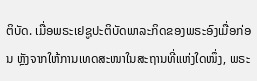ຕິບັດ. ເມື່ອພຣະເຢຊູປະຕິບັດພາລະກິດຂອງພຣະອົງເມື່ອກ່ອນ ຫຼັງຈາກໃຫ້ການເທດສະໜາໃນສະຖານທີ່ແຫ່ງໃດໜຶ່ງ, ພຣະ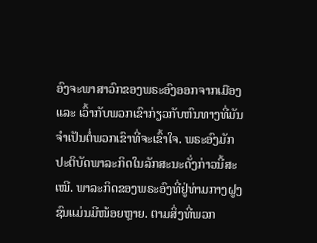ອົງຈະພາສາວົກຂອງພຣະອົງອອກຈາກເມືອງ ແລະ ເວົ້າກັບພວກເຂົາກ່ຽວກັບຫົນທາງທີ່ມັນຈຳເປັນຕໍ່ພວກເຂົາທີ່ຈະເຂົ້າໃຈ. ພຣະອົງມັກປະຕິບັດພາລະກິດໃນລັກສະນະດັ່ງກ່າວນີ້ສະເໝີ. ພາລະກິດຂອງພຣະອົງທີ່ຢູ່ທ່າມກາງຝູງຊົນແມ່ນມີໜ້ອຍຫຼາຍ. ຕາມສິ່ງທີ່ພວກ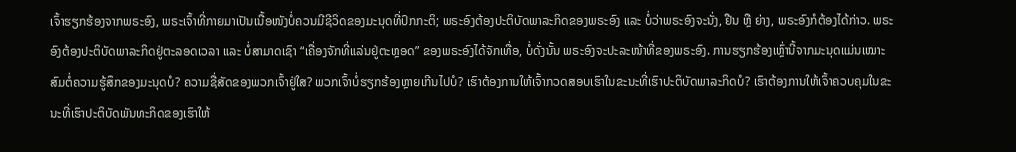ເຈົ້າຮຽກຮ້ອງຈາກພຣະອົງ, ພຣະເຈົ້າທີ່ກາຍມາເປັນເນື້ອໜັງບໍ່ຄວນມີຊີວິດຂອງມະນຸດທີ່ປົກກະຕິ; ພຣະອົງຕ້ອງປະຕິບັດພາລະກິດຂອງພຣະອົງ ແລະ ບໍ່ວ່າພຣະອົງຈະນັ່ງ, ຢືນ ຫຼື ຍ່າງ, ພຣະອົງກໍຕ້ອງໄດ້ກ່າວ. ພຣະອົງຕ້ອງປະຕິບັດພາລະກິດຢູ່ຕະລອດເວລາ ແລະ ບໍ່ສາມາດເຊົາ “ເຄື່ອງຈັກທີ່ແລ່ນຢູ່ຕະຫຼອດ” ຂອງພຣະອົງໄດ້ຈັກເທື່ອ, ບໍ່ດັ່ງນັ້ນ ພຣະອົງຈະປະລະໜ້າທີ່ຂອງພຣະອົງ. ການຮຽກຮ້ອງເຫຼົ່ານີ້ຈາກມະນຸດແມ່ນເໝາະສົມຕໍ່ຄວາມຮູ້ສຶກຂອງມະນຸດບໍ? ຄວາມຊື່ສັດຂອງພວກເຈົ້າຢູ່ໃສ? ພວກເຈົ້າບໍ່ຮຽກຮ້ອງຫຼາຍເກີນໄປບໍ? ເຮົາຕ້ອງການໃຫ້ເຈົ້າກວດສອບເຮົາໃນຂະນະທີ່ເຮົາປະຕິບັດພາລະກິດບໍ? ເຮົາຕ້ອງການໃຫ້ເຈົ້າຄວບຄຸມໃນຂະນະທີ່ເຮົາປະຕິບັດພັນທະກິດຂອງເຮົາໃຫ້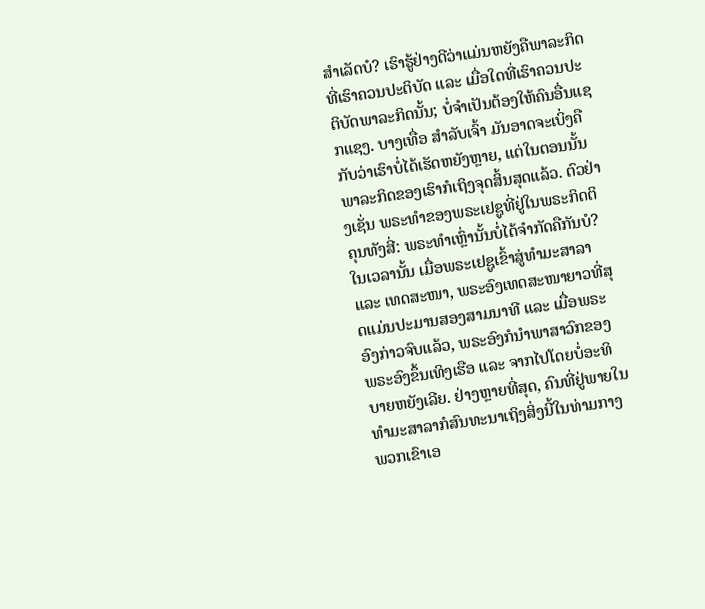ສຳເລັດບໍ? ເຮົາຮູ້ຢ່າງດີວ່າແມ່ນຫຍັງຄືພາລະກິດທີ່ເຮົາຄວນປະຕິບັດ ແລະ ເມື່ອໃດທີ່ເຮົາຄວນປະຕິບັດພາລະກິດນັ້ນ; ບໍ່ຈຳເປັນຕ້ອງໃຫ້ຄົນອື່ນແຊກແຊງ. ບາງເທື່ອ ສຳລັບເຈົ້າ ມັນອາດຈະເບິ່ງຄືກັບວ່າເຮົາບໍ່ໄດ້ເຮັດຫຍັງຫຼາຍ, ແຕ່ໃນຕອນນັ້ນ ພາລະກິດຂອງເຮົາກໍເຖິງຈຸດສິ້ນສຸດແລ້ວ. ຕົວຢ່າງເຊັ່ນ ພຣະທຳຂອງພຣະເຢຊູທີ່ຢູ່ໃນພຣະກິດຕິຄຸນທັງສີ່: ພຣະທຳເຫຼົ່ານັ້ນບໍ່ໄດ້ຈຳກັດຄືກັນບໍ? ໃນເວລານັ້ນ ເມື່ອພຣະເຢຊູເຂົ້າສູ່ທຳມະສາລາ ແລະ ເທດສະໜາ, ພຣະອົງເທດສະໜາຍາວທີ່ສຸດແມ່ນປະມານສອງສາມນາທີ ແລະ ເມື່ອພຣະອົງກ່າວຈົບແລ້ວ, ພຣະອົງກໍນໍາພາສາວົກຂອງພຣະອົງຂຶ້ນເທິງເຮືອ ແລະ ຈາກໄປໂດຍບໍ່ອະທິບາຍຫຍັງເລີຍ. ຢ່າງຫຼາຍທີ່ສຸດ, ຄົນທີ່ຢູ່ພາຍໃນທຳມະສາລາກໍສົນທະນາເຖິງສິ່ງນີ້ໃນທ່າມກາງພວກເຂົາເອ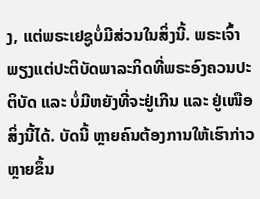ງ, ແຕ່ພຣະເຢຊູບໍ່ມີສ່ວນໃນສິ່ງນີ້. ພຣະເຈົ້າພຽງແຕ່ປະຕິບັດພາລະກິດທີ່ພຣະອົງຄວນປະຕິບັດ ແລະ ບໍ່ມີຫຍັງທີ່ຈະຢູ່ເກີນ ແລະ ຢູ່ເໜືອສິ່ງນີ້ໄດ້. ບັດນີ້ ຫຼາຍຄົນຕ້ອງການໃຫ້ເຮົາກ່າວຫຼາຍຂຶ້ນ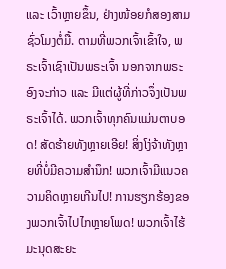ແລະ ເວົ້າຫຼາຍຂຶ້ນ, ຢ່າງໜ້ອຍກໍສອງສາມຊົ່ວໂມງຕໍ່ມື້. ຕາມທີ່ພວກເຈົ້າເຂົ້າໃຈ, ພຣະເຈົ້າເຊົາເປັນພຣະເຈົ້າ ນອກຈາກພຣະອົງຈະກ່າວ ແລະ ມີແຕ່ຜູ້ທີ່ກ່າວຈຶ່ງເປັນພຣະເຈົ້າໄດ້. ພວກເຈົ້າທຸກຄົນແມ່ນຕາບອດ! ສັດຮ້າຍທັງຫຼາຍເອີຍ! ສິ່ງໂງ່ຈ້າທັງຫຼາຍທີ່ບໍ່ມີຄວາມສຳນຶກ! ພວກເຈົ້າມີແນວຄວາມຄິດຫຼາຍເກີນໄປ! ການຮຽກຮ້ອງຂອງພວກເຈົ້າໄປໄກຫຼາຍໂພດ! ພວກເຈົ້າໄຮ້ມະນຸດສະຍະ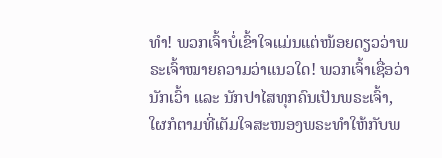ທຳ! ພວກເຈົ້າບໍ່ເຂົ້າໃຈແມ່ນແຕ່ໜ້ອຍດຽວວ່າພຣະເຈົ້າໝາຍຄວາມວ່າແນວໃດ! ພວກເຈົ້າເຊື່ອວ່ານັກເວົ້າ ແລະ ນັກປາໄສທຸກຄົນເປັນພຣະເຈົ້າ, ໃຜກໍຕາມທີ່ເຕັມໃຈສະໜອງພຣະທຳໃຫ້ກັບພ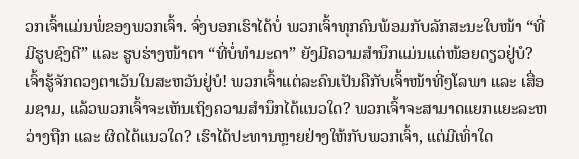ວກເຈົ້າແມ່ນພໍ່ຂອງພວກເຈົ້າ. ຈົ່ງບອກເຮົາໄດ້ບໍ່ ພວກເຈົ້າທຸກຄົນພ້ອມກັບລັກສະນະໃບໜ້າ “ທີ່ມີຮູບຊົງດີ” ແລະ ຮູບຮ່າງໜ້າຕາ “ທີ່ບໍ່ທຳມະດາ” ຍັງມີຄວາມສຳນຶກແມ່ນແຕ່ໜ້ອຍດຽວຢູ່ບໍ? ເຈົ້າຮູ້ຈັກດວງຕາເວັນໃນສະຫວັນຢູ່ບໍ! ພວກເຈົ້າແຕ່ລະຄົນເປັນຄືກັບເຈົ້າໜ້າທີ່ໆໂລພາ ແລະ ເສື່ອມຊາມ, ແລ້ວພວກເຈົ້າຈະເຫັນເຖິງຄວາມສຳນຶກໄດ້ແນວໃດ? ພວກເຈົ້າຈະສາມາດແຍກແຍະລະຫວ່າງຖືກ ແລະ ຜິດໄດ້ແນວໃດ? ເຮົາໄດ້ປະທານຫຼາຍຢ່າງໃຫ້ກັບພວກເຈົ້າ, ແຕ່ມີເທົ່າໃດ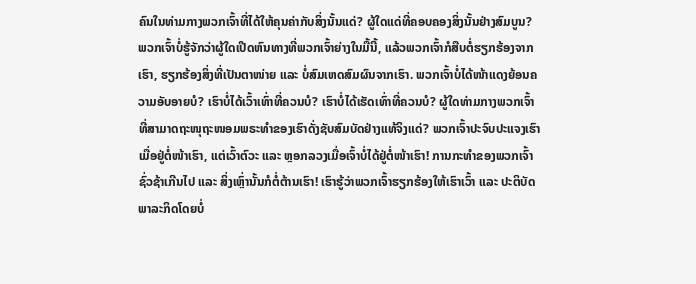ຄົນໃນທ່າມກາງພວກເຈົ້າທີ່ໄດ້ໃຫ້ຄຸນຄ່າກັບສິ່ງນັ້ນແດ່? ຜູ້ໃດແດ່ທີ່ຄອບຄອງສິ່ງນັ້ນຢ່າງສົມບູນ? ພວກເຈົ້າບໍ່ຮູ້ຈັກວ່າຜູ້ໃດເປີດຫົນທາງທີ່ພວກເຈົ້າຍ່າງໃນມື້ນີ້, ແລ້ວພວກເຈົ້າກໍສືບຕໍ່ຮຽກຮ້ອງຈາກເຮົາ, ຮຽກຮ້ອງສິ່ງທີ່ເປັນຕາໜ່າຍ ແລະ ບໍ່ສົມເຫດສົມຜົນຈາກເຮົາ. ພວກເຈົ້າບໍ່ໄດ້ໜ້າແດງຍ້ອນຄວາມອັບອາຍບໍ? ເຮົາບໍ່ໄດ້ເວົ້າເທົ່າທີ່ຄວນບໍ? ເຮົາບໍ່ໄດ້ເຮັດເທົ່າທີ່ຄວນບໍ? ຜູ້ໃດທ່າມກາງພວກເຈົ້າທີ່ສາມາດຖະໜຸຖະໜອມພຣະທຳຂອງເຮົາດັ່ງຊັບສົມບັດຢ່າງແທ້ຈິງແດ່? ພວກເຈົ້າປະຈົບປະແຈງເຮົາເມື່ອຢູ່ຕໍ່ໜ້າເຮົາ, ແຕ່ເວົ້າຕົວະ ແລະ ຫຼອກລວງເມື່ອເຈົ້າບໍ່ໄດ້ຢູ່ຕໍ່ໜ້າເຮົາ! ການກະທຳຂອງພວກເຈົ້າຊົ່ວຊ້າເກີນໄປ ແລະ ສິ່ງເຫຼົ່ານັ້ນກໍຕໍ່ຕ້ານເຮົາ! ເຮົາຮູ້ວ່າພວກເຈົ້າຮຽກຮ້ອງໃຫ້ເຮົາເວົ້າ ແລະ ປະຕິບັດພາລະກິດໂດຍບໍ່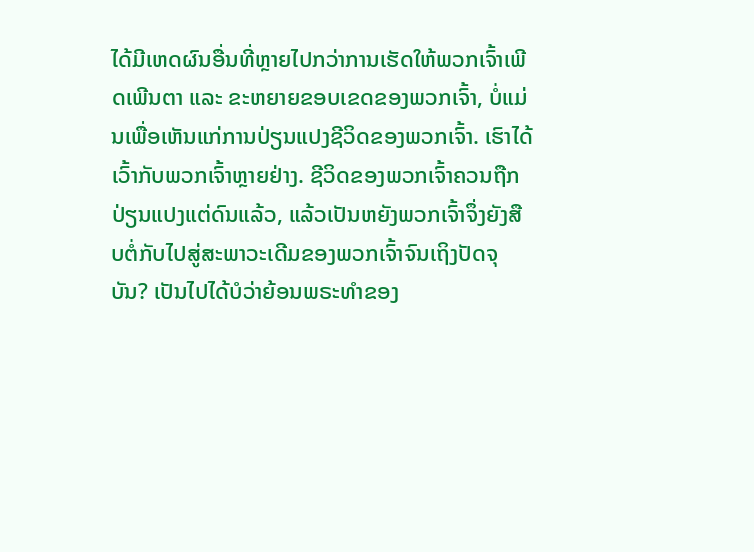ໄດ້ມີເຫດຜົນອື່ນທີ່ຫຼາຍໄປກວ່າການເຮັດໃຫ້ພວກເຈົ້າເພີດເພີນຕາ ແລະ ຂະຫຍາຍຂອບເຂດຂອງພວກເຈົ້າ, ບໍ່ແມ່ນເພື່ອເຫັນແກ່ການປ່ຽນແປງຊີວິດຂອງພວກເຈົ້າ. ເຮົາໄດ້ເວົ້າກັບພວກເຈົ້າຫຼາຍຢ່າງ. ຊີວິດຂອງພວກເຈົ້າຄວນຖືກປ່ຽນແປງແຕ່ດົນແລ້ວ, ແລ້ວເປັນຫຍັງພວກເຈົ້າຈຶ່ງຍັງສືບຕໍ່ກັບໄປສູ່ສະພາວະເດີມຂອງພວກເຈົ້າຈົນເຖິງປັດຈຸບັນ? ເປັນໄປໄດ້ບໍວ່າຍ້ອນພຣະທຳຂອງ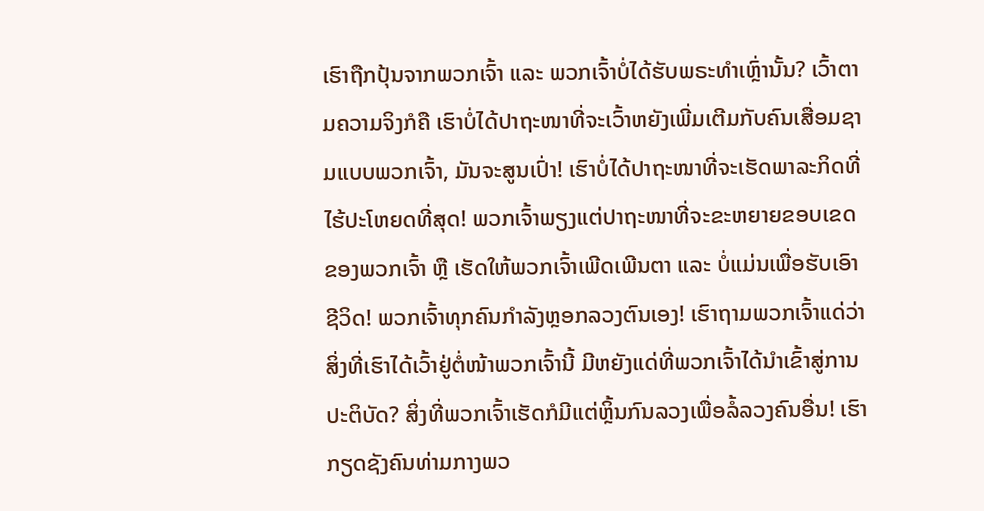ເຮົາຖືກປຸ້ນຈາກພວກເຈົ້າ ແລະ ພວກເຈົ້າບໍ່ໄດ້ຮັບພຣະທຳເຫຼົ່ານັ້ນ? ເວົ້າຕາມຄວາມຈິງກໍຄື ເຮົາບໍ່ໄດ້ປາຖະໜາທີ່ຈະເວົ້າຫຍັງເພີ່ມເຕີມກັບຄົນເສື່ອມຊາມແບບພວກເຈົ້າ, ມັນຈະສູນເປົ່າ! ເຮົາບໍ່ໄດ້ປາຖະໜາທີ່ຈະເຮັດພາລະກິດທີ່ໄຮ້ປະໂຫຍດທີ່ສຸດ! ພວກເຈົ້າພຽງແຕ່ປາຖະໜາທີ່ຈະຂະຫຍາຍຂອບເຂດຂອງພວກເຈົ້າ ຫຼື ເຮັດໃຫ້ພວກເຈົ້າເພີດເພີນຕາ ແລະ ບໍ່ແມ່ນເພື່ອຮັບເອົາຊີວິດ! ພວກເຈົ້າທຸກຄົນກຳລັງຫຼອກລວງຕົນເອງ! ເຮົາຖາມພວກເຈົ້າແດ່ວ່າ ສິ່ງທີ່ເຮົາໄດ້ເວົ້າຢູ່ຕໍ່ໜ້າພວກເຈົ້ານີ້ ມີຫຍັງແດ່ທີ່ພວກເຈົ້າໄດ້ນໍາເຂົ້າສູ່ການປະຕິບັດ? ສິ່ງທີ່ພວກເຈົ້າເຮັດກໍມີແຕ່ຫຼິ້ນກົນລວງເພື່ອລໍ້ລວງຄົນອື່ນ! ເຮົາກຽດຊັງຄົນທ່າມກາງພວ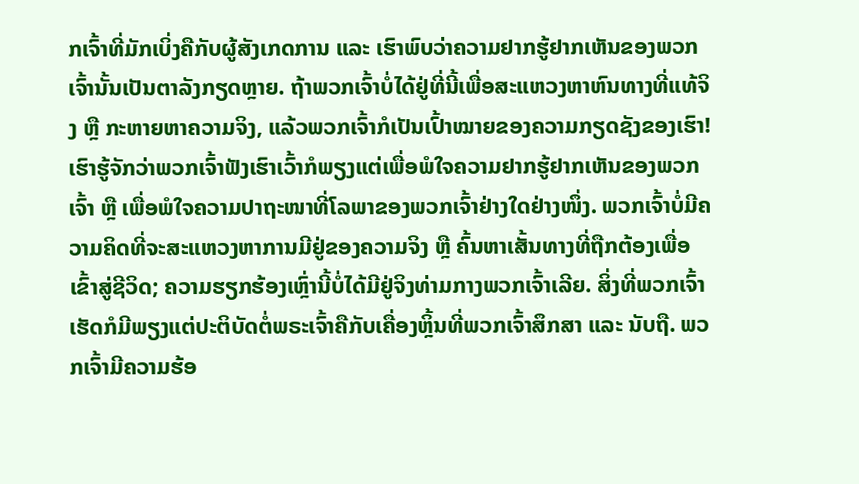ກເຈົ້າທີ່ມັກເບິ່ງຄືກັບຜູ້ສັງເກດການ ແລະ ເຮົາພົບວ່າຄວາມຢາກຮູ້ຢາກເຫັນຂອງພວກເຈົ້ານັ້ນເປັນຕາລັງກຽດຫຼາຍ. ຖ້າພວກເຈົ້າບໍ່ໄດ້ຢູ່ທີ່ນີ້ເພື່ອສະແຫວງຫາຫົນທາງທີ່ແທ້ຈິງ ຫຼື ກະຫາຍຫາຄວາມຈິງ, ແລ້ວພວກເຈົ້າກໍເປັນເປົ້າໝາຍຂອງຄວາມກຽດຊັງຂອງເຮົາ! ເຮົາຮູ້ຈັກວ່າພວກເຈົ້າຟັງເຮົາເວົ້າກໍພຽງແຕ່ເພື່ອພໍໃຈຄວາມຢາກຮູ້ຢາກເຫັນຂອງພວກເຈົ້າ ຫຼື ເພື່ອພໍໃຈຄວາມປາຖະໜາທີ່ໂລພາຂອງພວກເຈົ້າຢ່າງໃດຢ່າງໜຶ່ງ. ພວກເຈົ້າບໍ່ມີຄວາມຄິດທີ່ຈະສະແຫວງຫາການມີຢູ່ຂອງຄວາມຈິງ ຫຼື ຄົ້ນຫາເສັ້ນທາງທີ່ຖືກຕ້ອງເພື່ອເຂົ້າສູ່ຊີວິດ; ຄວາມຮຽກຮ້ອງເຫຼົ່ານີ້ບໍ່ໄດ້ມີຢູ່ຈິງທ່າມກາງພວກເຈົ້າເລີຍ. ສິ່ງທີ່ພວກເຈົ້າເຮັດກໍມີພຽງແຕ່ປະຕິບັດຕໍ່ພຣະເຈົ້າຄືກັບເຄື່ອງຫຼິ້ນທີ່ພວກເຈົ້າສຶກສາ ແລະ ນັບຖື. ພວກເຈົ້າມີຄວາມຮ້ອ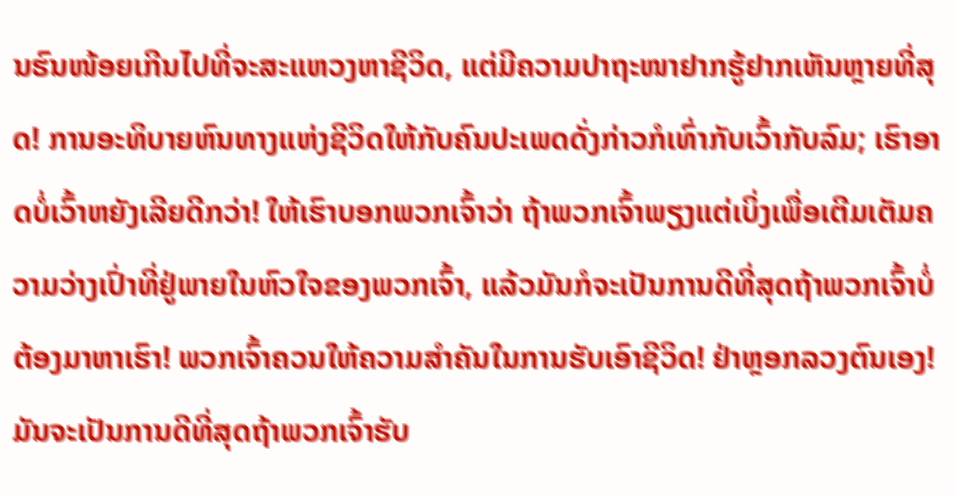ນຮົນໜ້ອຍເກີນໄປທີ່ຈະສະແຫວງຫາຊີວິດ, ແຕ່ມີຄວາມປາຖະໜາຢາກຮູ້ຢາກເຫັນຫຼາຍທີ່ສຸດ! ການອະທິບາຍຫົນທາງແຫ່ງຊີວິດໃຫ້ກັບຄົນປະເພດດັ່ງກ່າວກໍເທົ່າກັບເວົ້າກັບລົມ; ເຮົາອາດບໍ່ເວົ້າຫຍັງເລີຍດີກວ່າ! ໃຫ້ເຮົາບອກພວກເຈົ້າວ່າ ຖ້າພວກເຈົ້າພຽງແຕ່ເບິ່ງເພື່ອເຕີມເຕັມຄວາມວ່າງເປົ່າທີ່ຢູ່ພາຍໃນຫົວໃຈຂອງພວກເຈົ້າ, ແລ້ວມັນກໍຈະເປັນການດີທີ່ສຸດຖ້າພວກເຈົ້າບໍ່ຕ້ອງມາຫາເຮົາ! ພວກເຈົ້າຄວນໃຫ້ຄວາມສຳຄັນໃນການຮັບເອົາຊີວິດ! ຢ່າຫຼອກລວງຕົນເອງ! ມັນຈະເປັນການດີທີ່ສຸດຖ້າພວກເຈົ້າຮັບ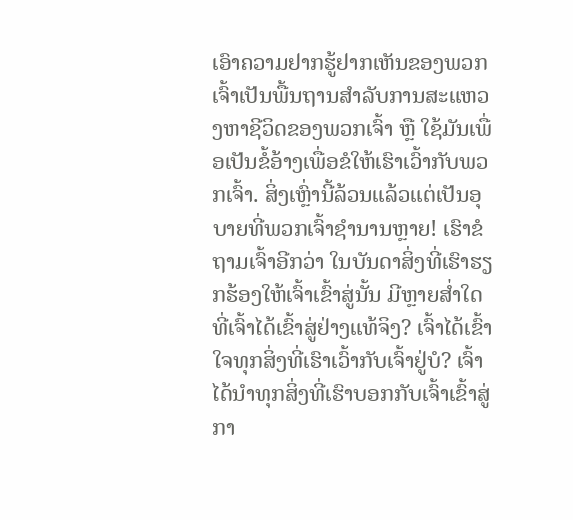ເອົາຄວາມຢາກຮູ້ຢາກເຫັນຂອງພວກເຈົ້າເປັນພື້ນຖານສຳລັບການສະແຫວງຫາຊີວິດຂອງພວກເຈົ້າ ຫຼື ໃຊ້ມັນເພື່ອເປັນຂໍ້ອ້າງເພື່ອຂໍໃຫ້ເຮົາເວົ້າກັບພວກເຈົ້າ. ສິ່ງເຫຼົ່ານີ້ລ້ວນແລ້ວແຕ່ເປັນອຸບາຍທີ່ພວກເຈົ້າຊຳນານຫຼາຍ! ເຮົາຂໍຖາມເຈົ້າອີກວ່າ ໃນບັນດາສິ່ງທີ່ເຮົາຮຽກຮ້ອງໃຫ້ເຈົ້າເຂົ້າສູ່ນັ້ນ ມີຫຼາຍສໍ່າໃດທີ່ເຈົ້າໄດ້ເຂົ້າສູ່ຢ່າງແທ້ຈິງ? ເຈົ້າໄດ້ເຂົ້າໃຈທຸກສິ່ງທີ່ເຮົາເວົ້າກັບເຈົ້າຢູ່ບໍ? ເຈົ້າໄດ້ນໍາທຸກສິ່ງທີ່ເຮົາບອກກັບເຈົ້າເຂົ້າສູ່ກາ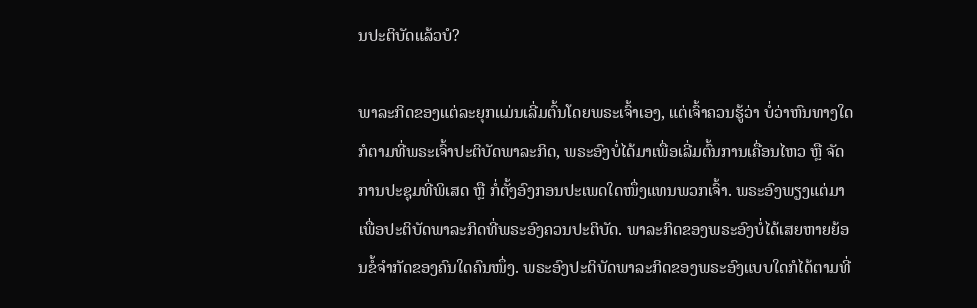ນປະຕິບັດແລ້ວບໍ?

ພາລະກິດຂອງແຕ່ລະຍຸກແມ່ນເລີ່ມຕົ້ນໂດຍພຣະເຈົ້າເອງ, ແຕ່ເຈົ້າຄວນຮູ້ວ່າ ບໍ່ວ່າຫົນທາງໃດກໍຕາມທີ່ພຣະເຈົ້າປະຕິບັດພາລະກິດ, ພຣະອົງບໍ່ໄດ້ມາເພື່ອເລີ່ມຕົ້ນການເຄື່ອນໄຫວ ຫຼື ຈັດການປະຊຸມທີ່ພິເສດ ຫຼື ກໍ່ຕັ້ງອົງກອນປະເພດໃດໜຶ່ງແທນພວກເຈົ້າ. ພຣະອົງພຽງແຕ່ມາເພື່ອປະຕິບັດພາລະກິດທີ່ພຣະອົງຄວນປະຕິບັດ. ພາລະກິດຂອງພຣະອົງບໍ່ໄດ້ເສຍຫາຍຍ້ອນຂໍ້ຈຳກັດຂອງຄົນໃດຄົນໜຶ່ງ. ພຣະອົງປະຕິບັດພາລະກິດຂອງພຣະອົງແບບໃດກໍໄດ້ຕາມທີ່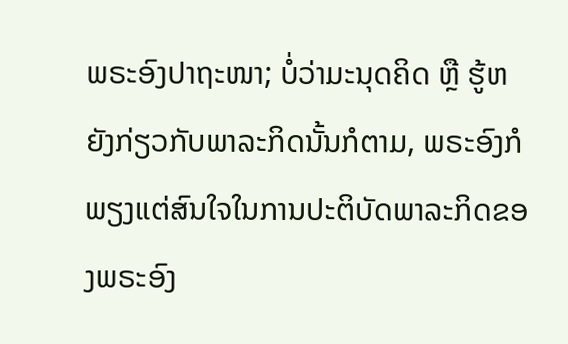ພຣະອົງປາຖະໜາ; ບໍ່ວ່າມະນຸດຄິດ ຫຼື ຮູ້ຫຍັງກ່ຽວກັບພາລະກິດນັ້ນກໍຕາມ, ພຣະອົງກໍພຽງແຕ່ສົນໃຈໃນການປະຕິບັດພາລະກິດຂອງພຣະອົງ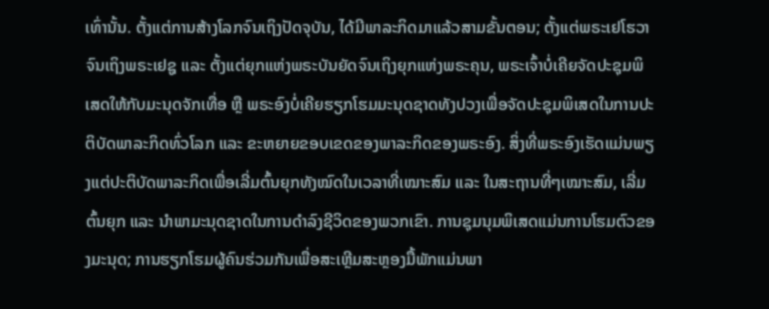ເທົ່ານັ້ນ. ຕັ້ງແຕ່ການສ້າງໂລກຈົນເຖິງປັດຈຸບັນ, ໄດ້ມີພາລະກິດມາແລ້ວສາມຂັ້ນຕອນ; ຕັ້ງແຕ່ພຣະເຢໂຮວາຈົນເຖິງພຣະເຢຊູ ແລະ ຕັ້ງແຕ່ຍຸກແຫ່ງພຣະບັນຍັດຈົນເຖິງຍຸກແຫ່ງພຣະຄຸນ, ພຣະເຈົ້າບໍ່ເຄີຍຈັດປະຊຸມພິເສດໃຫ້ກັບມະນຸດຈັກເທື່ອ ຫຼື ພຣະອົງບໍ່ເຄີຍຮຽກໂຮມມະນຸດຊາດທັງປວງເພື່ອຈັດປະຊຸມພິເສດໃນການປະຕິບັດພາລະກິດທົ່ວໂລກ ແລະ ຂະຫຍາຍຂອບເຂດຂອງພາລະກິດຂອງພຣະອົງ. ສິ່ງທີ່ພຣະອົງເຮັດແມ່ນພຽງແຕ່ປະຕິບັດພາລະກິດເພື່ອເລີ່ມຕົ້ນຍຸກທັງໝົດໃນເວລາທີ່ເໝາະສົມ ແລະ ໃນສະຖານທີ່ໆເໝາະສົມ, ເລີ່ມຕົ້ນຍຸກ ແລະ ນໍາພາມະນຸດຊາດໃນການດຳລົງຊີວິດຂອງພວກເຂົາ. ການຊຸມນຸມພິເສດແມ່ນການໂຮມຕົວຂອງມະນຸດ; ການຮຽກໂຮມຜູ້ຄົນຮ່ວມກັນເພື່ອສະເຫຼີມສະຫຼອງມື້ພັກແມ່ນພາ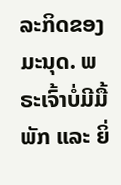ລະກິດຂອງມະນຸດ. ພຣະເຈົ້າບໍ່ມີມື້ພັກ ແລະ ຍິ່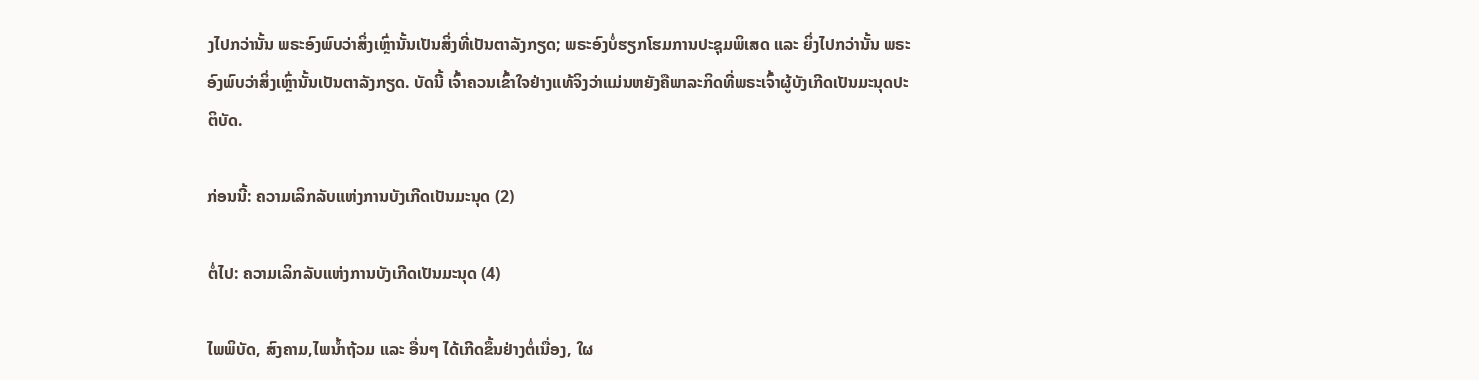ງໄປກວ່ານັ້ນ ພຣະອົງພົບວ່າສິ່ງເຫຼົ່ານັ້ນເປັນສິ່ງທີ່ເປັນຕາລັງກຽດ; ພຣະອົງບໍ່ຮຽກໂຮມການປະຊຸມພິເສດ ແລະ ຍິ່ງໄປກວ່ານັ້ນ ພຣະອົງພົບວ່າສິ່ງເຫຼົ່ານັ້ນເປັນຕາລັງກຽດ. ບັດນີ້ ເຈົ້າຄວນເຂົ້າໃຈຢ່າງແທ້ຈິງວ່າແມ່ນຫຍັງຄືພາລະກິດທີ່ພຣະເຈົ້າຜູ້ບັງເກີດເປັນມະນຸດປະຕິບັດ.

ກ່ອນນີ້: ຄວາມເລິກລັບແຫ່ງການບັງເກີດເປັນມະນຸດ (2)

ຕໍ່ໄປ: ຄວາມເລິກລັບແຫ່ງການບັງເກີດເປັນມະນຸດ (4)

ໄພພິບັດ, ສົງຄາມ,ໄພນ້ຳຖ້ວມ ແລະ ອື່ນໆ ໄດ້ເກີດຂຶ້ນຢ່າງຕໍ່ເນື່ອງ, ໃຜ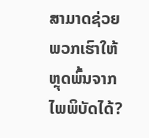ສາມາດຊ່ວຍພວກເຮົາໃຫ້ຫຼຸດພົ້ນຈາກໄພພິບັດໄດ້?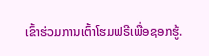ເຂົ້າຮ່ວມການເຕົ້າໂຮມຟຣີເພື່ອຊອກຮູ້.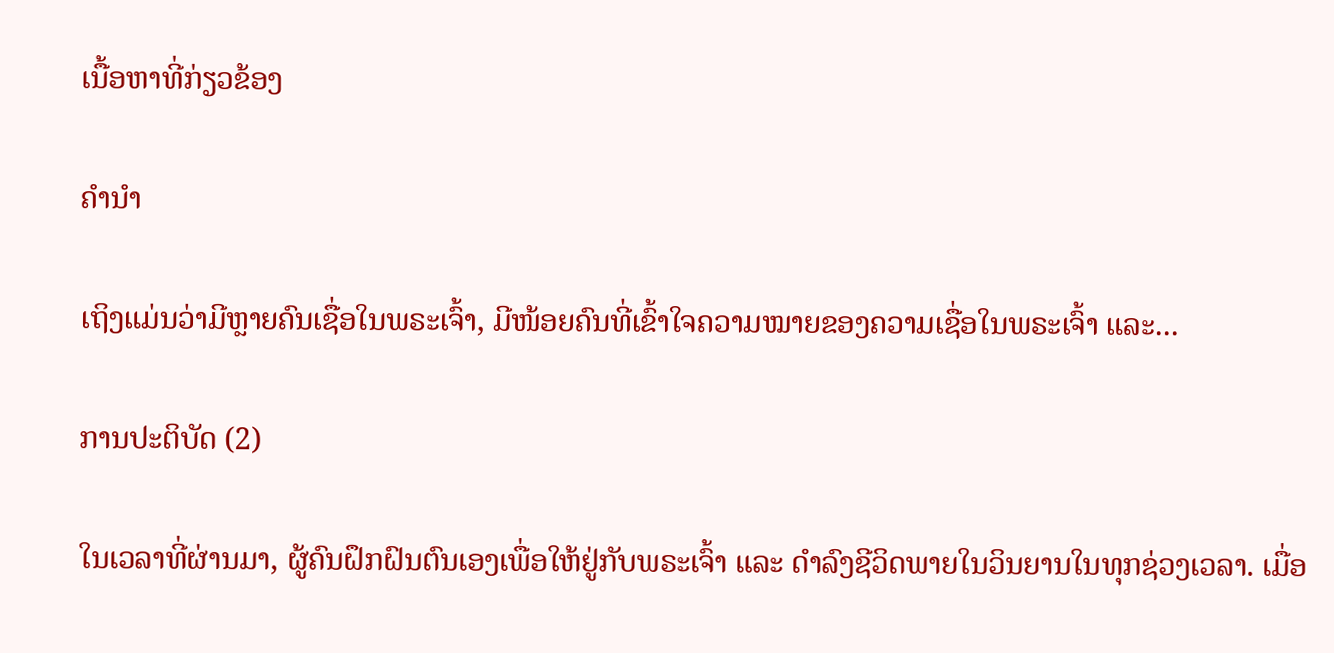ເນື້ອຫາທີ່ກ່ຽວຂ້ອງ

ຄໍານໍາ

ເຖິງແມ່ນວ່າມີຫຼາຍຄົນເຊື່ອໃນພຣະເຈົ້າ, ມີໜ້ອຍຄົນທີ່ເຂົ້າໃຈຄວາມໝາຍຂອງຄວາມເຊື່ອໃນພຣະເຈົ້າ ແລະ...

ການປະຕິບັດ (2)

ໃນເວລາທີ່ຜ່ານມາ, ຜູ້ຄົນຝຶກຝົນຕົນເອງເພື່ອໃຫ້ຢູ່ກັບພຣະເຈົ້າ ແລະ ດຳລົງຊີວິດພາຍໃນວິນຍານໃນທຸກຊ່ວງເວລາ. ເມື່ອ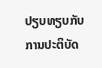ປຽບທຽບກັບການປະຕິບັດ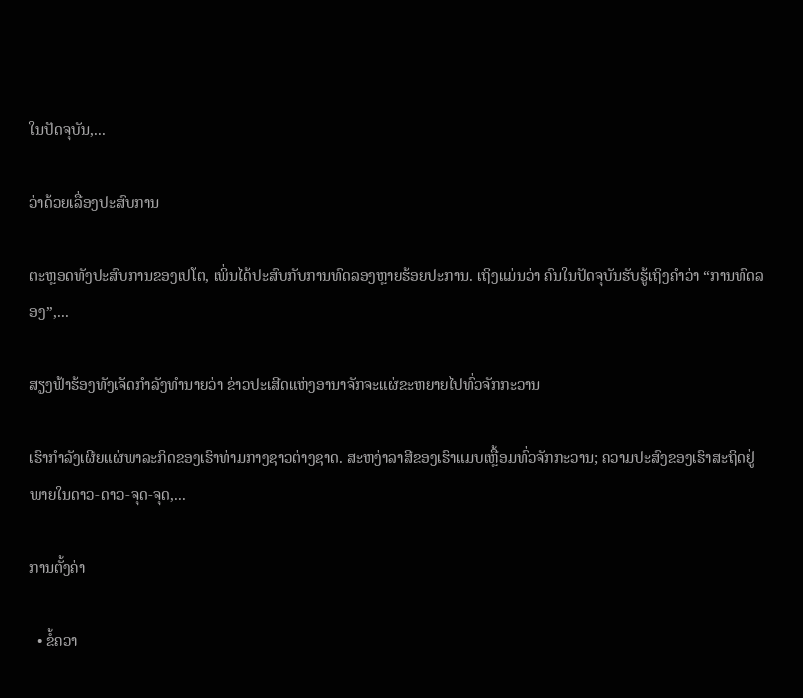ໃນປັດຈຸບັນ,...

ວ່າດ້ວຍເລື່ອງປະສົບການ

ຕະຫຼອດທັງປະສົບການຂອງເປໂຕ, ເພິ່ນໄດ້ປະສົບກັບການທົດລອງຫຼາຍຮ້ອຍປະການ. ເຖິງແມ່ນວ່າ ຄົນໃນປັດຈຸບັນຮັບຮູ້ເຖິງຄຳວ່າ “ການທົດລອງ”,...

ສຽງຟ້າຮ້ອງທັງເຈັດກໍາລັງທໍານາຍວ່າ ຂ່າວປະເສີດແຫ່ງອານາຈັກຈະແຜ່ຂະຫຍາຍໄປທົ່ວຈັກກະວານ

ເຮົາກຳລັງເຜີຍແຜ່ພາລະກິດຂອງເຮົາທ່າມກາງຊາວຕ່າງຊາດ. ສະຫງ່າລາສີຂອງເຮົາແມບເຫຼື້ອມທົ່ວຈັກກະວານ; ຄວາມປະສົງຂອງເຮົາສະຖິດຢູ່ພາຍໃນດາວ-ດາວ-ຈຸດ-ຈຸດ,...

ການຕັ້ງຄ່າ

  • ຂໍ້ຄວາ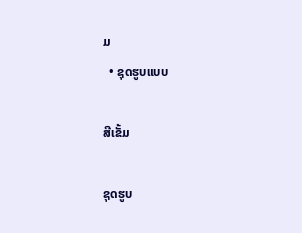ມ
  • ຊຸດຮູບແບບ

ສີເຂັ້ມ

ຊຸດຮູບ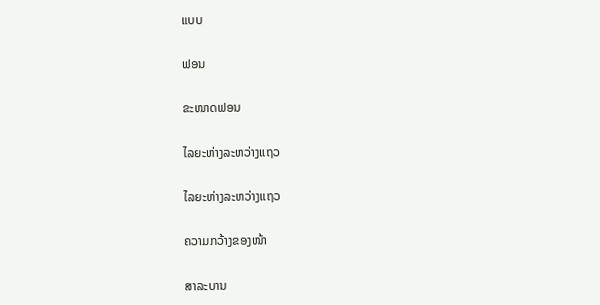ແບບ

ຟອນ

ຂະໜາດຟອນ

ໄລຍະຫ່າງລະຫວ່າງແຖວ

ໄລຍະຫ່າງລະຫວ່າງແຖວ

ຄວາມກວ້າງຂອງໜ້າ

ສາລະບານ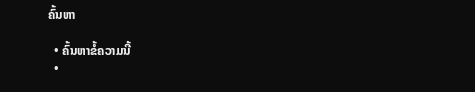ຄົ້ນຫາ

  • ຄົ້ນຫາຂໍ້ຄວາມນີ້
  •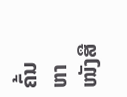ຄົ້ນຫາໜັງສື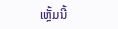ເຫຼັ້ມນີ້